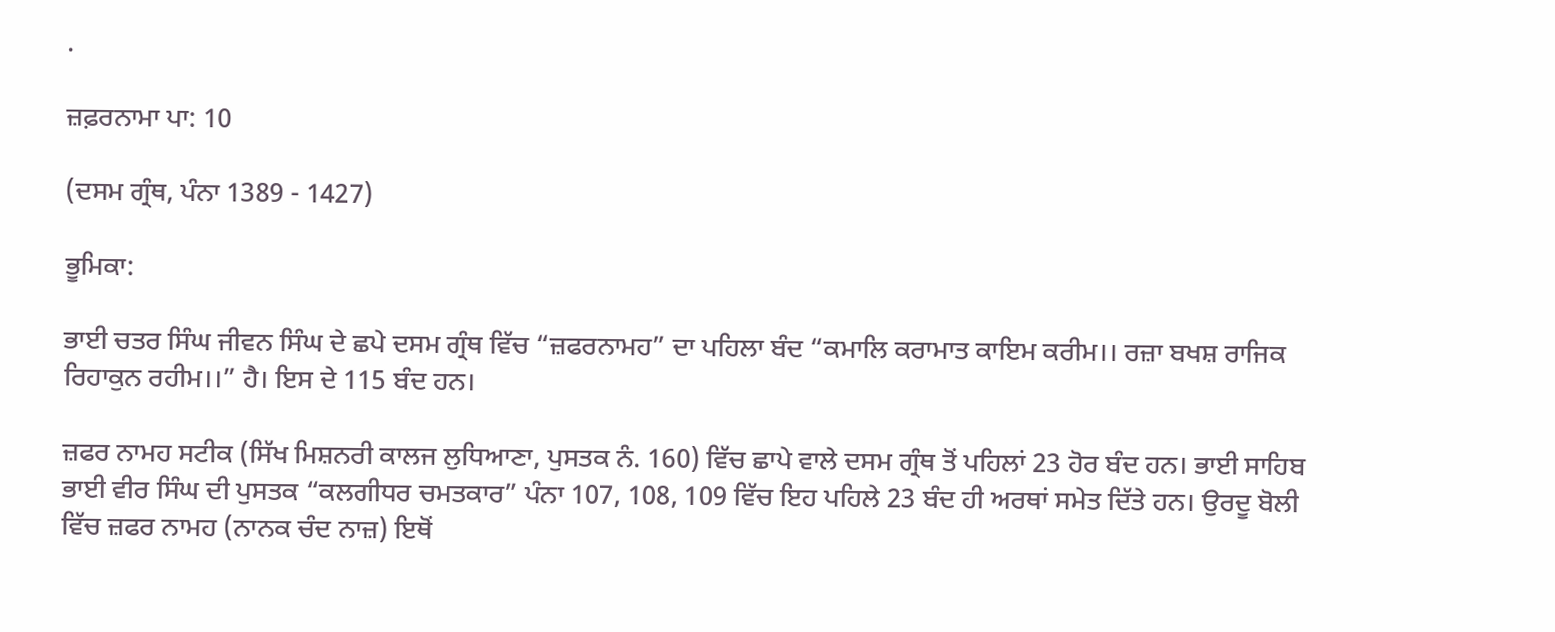.

ਜ਼ਫ਼ਰਨਾਮਾ ਪਾ: 10

(ਦਸਮ ਗ੍ਰੰਥ, ਪੰਨਾ 1389 - 1427)

ਭੂਮਿਕਾ:

ਭਾਈ ਚਤਰ ਸਿੰਘ ਜੀਵਨ ਸਿੰਘ ਦੇ ਛਪੇ ਦਸਮ ਗ੍ਰੰਥ ਵਿੱਚ “ਜ਼ਫਰਨਾਮਹ” ਦਾ ਪਹਿਲਾ ਬੰਦ “ਕਮਾਲਿ ਕਰਾਮਾਤ ਕਾਇਮ ਕਰੀਮ।। ਰਜ਼ਾ ਬਖਸ਼ ਰਾਜਿਕ ਰਿਹਾਕੁਨ ਰਹੀਮ।।” ਹੈ। ਇਸ ਦੇ 115 ਬੰਦ ਹਨ।

ਜ਼ਫਰ ਨਾਮਹ ਸਟੀਕ (ਸਿੱਖ ਮਿਸ਼ਨਰੀ ਕਾਲਜ ਲੁਧਿਆਣਾ, ਪੁਸਤਕ ਨੰ. 160) ਵਿੱਚ ਛਾਪੇ ਵਾਲੇ ਦਸਮ ਗ੍ਰੰਥ ਤੋਂ ਪਹਿਲਾਂ 23 ਹੋਰ ਬੰਦ ਹਨ। ਭਾਈ ਸਾਹਿਬ ਭਾਈ ਵੀਰ ਸਿੰਘ ਦੀ ਪੁਸਤਕ “ਕਲਗੀਧਰ ਚਮਤਕਾਰ” ਪੰਨਾ 107, 108, 109 ਵਿੱਚ ਇਹ ਪਹਿਲੇ 23 ਬੰਦ ਹੀ ਅਰਥਾਂ ਸਮੇਤ ਦਿੱਤੇ ਹਨ। ਉਰਦੂ ਬੋਲੀ ਵਿੱਚ ਜ਼ਫਰ ਨਾਮਹ (ਨਾਨਕ ਚੰਦ ਨਾਜ਼) ਇਥੋਂ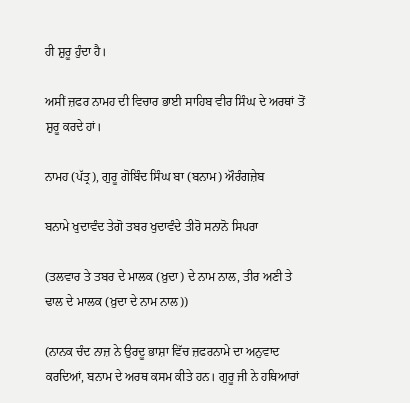ਹੀ ਸ਼ੁਰੂ ਹੁੰਦਾ ਹੈ।

ਅਸੀਂ ਜ਼ਫਰ ਨਾਮਹ ਦੀ ਵਿਚਾਰ ਭਾਈ ਸਾਹਿਬ ਵੀਰ ਸਿੰਘ ਦੇ ਅਰਥਾਂ ਤੋਂ ਸ਼ੁਰੂ ਕਰਦੇ ਹਾਂ।

ਨਾਮਹ (ਪੱਤ੍ਰ), ਗੁਰੂ ਗੋਬਿੰਦ ਸਿੰਘ ਬਾ (ਬਨਾਮ) ਔਰੰਗਜ਼ੇਬ

ਬਨਾਮੇ ਖੁਦਾਵੰਦ ਤੇਗੋ ਤਬਰ ਖੁਦਾਵੰਦੇ ਤੀਰੋ ਸਨਾਨੋ ਸਿਪਰਾ

(ਤਲਵਾਰ ਤੇ ਤਬਰ ਦੇ ਮਾਲਕ (ਖ਼ੁਦਾ) ਦੇ ਨਾਮ ਨਾਲ, ਤੀਰ ਅਣੀ ਤੇ ਢਾਲ ਦੇ ਮਾਲਕ (ਖ਼ੁਦਾ ਦੇ ਨਾਮ ਨਾਲ))

(ਨਾਨਕ ਚੰਦ ਨਾਜ਼ ਨੇ ਉਰਦੂ ਭਾਸ਼ਾ ਵਿੱਚ ਜ਼ਫਰਨਾਮੇ ਦਾ ਅਨੁਵਾਦ ਕਰਦਿਆਂ, ਬਨਾਮ ਦੇ ਅਰਥ ਕਸਮ ਕੀਤੇ ਹਨ। ਗੁਰੂ ਜੀ ਨੇ ਹਥਿਆਰਾਂ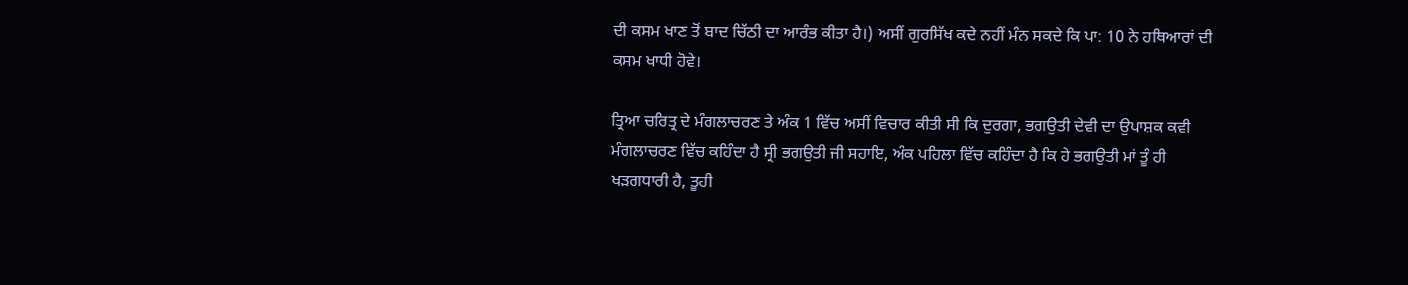ਦੀ ਕਸਮ ਖਾਣ ਤੋਂ ਬਾਦ ਚਿੱਠੀ ਦਾ ਆਰੰਭ ਕੀਤਾ ਹੈ।) ਅਸੀਂ ਗੁਰਸਿੱਖ ਕਦੇ ਨਹੀਂ ਮੰਨ ਸਕਦੇ ਕਿ ਪਾ: 10 ਨੇ ਹਥਿਆਰਾਂ ਦੀ ਕਸਮ ਖਾਧੀ ਹੋਵੇ।

ਤ੍ਰਿਆ ਚਰਿਤ੍ਰ ਦੇ ਮੰਗਲਾਚਰਣ ਤੇ ਅੰਕ 1 ਵਿੱਚ ਅਸੀਂ ਵਿਚਾਰ ਕੀਤੀ ਸੀ ਕਿ ਦੁਰਗਾ, ਭਗਉਤੀ ਦੇਵੀ ਦਾ ਉਪਾਸ਼ਕ ਕਵੀ ਮੰਗਲਾਚਰਣ ਵਿੱਚ ਕਹਿੰਦਾ ਹੈ ਸ੍ਰੀ ਭਗਉਤੀ ਜੀ ਸਹਾਇ, ਅੰਕ ਪਹਿਲਾ ਵਿੱਚ ਕਹਿੰਦਾ ਹੈ ਕਿ ਹੇ ਭਗਉਤੀ ਮਾਂ ਤੂੰ ਹੀ ਖੜਗਧਾਰੀ ਹੈ, ਤੂਹੀ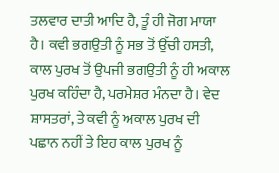ਤਲਵਾਰ ਦਾਤੀ ਆਦਿ ਹੈ, ਤੂੰ ਹੀ ਜੋਗ ਮਾਯਾ ਹੈ। ਕਵੀ ਭਗਉਤੀ ਨੂੰ ਸਭ ਤੋਂ ਉੱਚੀ ਹਸਤੀ, ਕਾਲ ਪੁਰਖ ਤੋਂ ਉਪਜੀ ਭਗਉਤੀ ਨੂੰ ਹੀ ਅਕਾਲ ਪੁਰਖ ਕਹਿੰਦਾ ਹੈ, ਪਰਮੇਸ਼ਰ ਮੰਨਦਾ ਹੈ। ਵੇਦ ਸ਼ਾਸਤਰਾਂ, ਤੇ ਕਵੀ ਨੂੰ ਅਕਾਲ ਪੁਰਖ ਦੀ ਪਛਾਨ ਨਹੀਂ ਤੇ ਇਹ ਕਾਲ ਪੁਰਖ ਨੂੰ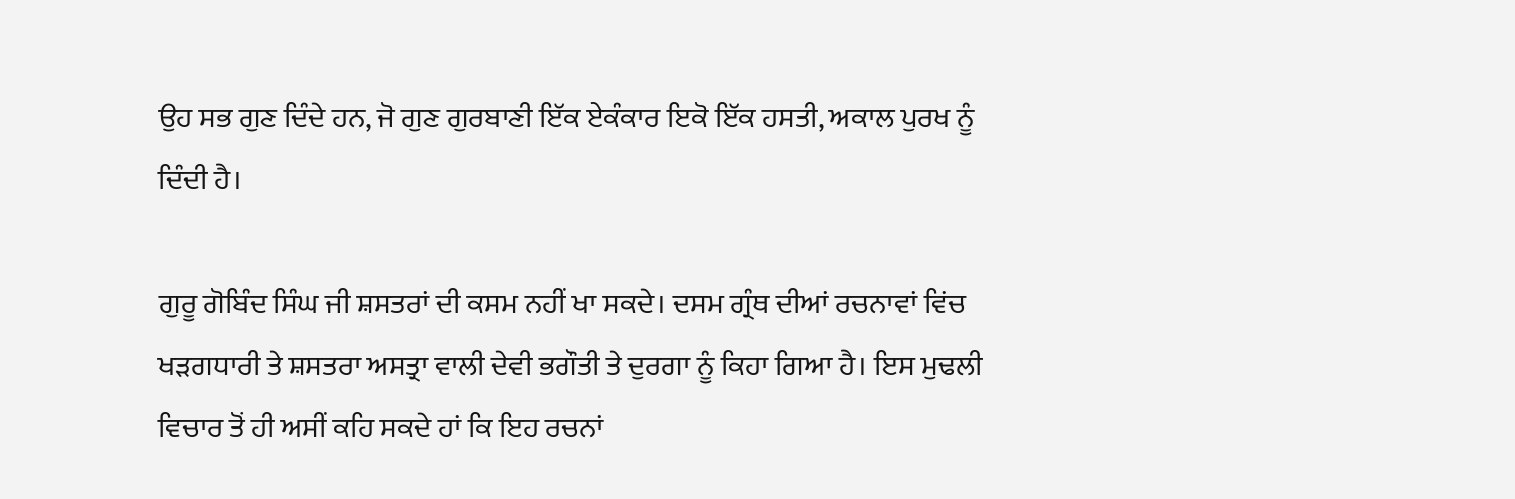ਉਹ ਸਭ ਗੁਣ ਦਿੰਦੇ ਹਨ, ਜੋ ਗੁਣ ਗੁਰਬਾਣੀ ਇੱਕ ਏਕੰਕਾਰ ਇਕੋ ਇੱਕ ਹਸਤੀ, ਅਕਾਲ ਪੁਰਖ ਨੂੰ ਦਿੰਦੀ ਹੈ।

ਗੁਰੂ ਗੋਬਿੰਦ ਸਿੰਘ ਜੀ ਸ਼ਸਤਰਾਂ ਦੀ ਕਸਮ ਨਹੀਂ ਖਾ ਸਕਦੇ। ਦਸਮ ਗ੍ਰੰਥ ਦੀਆਂ ਰਚਨਾਵਾਂ ਵਿਂਚ ਖੜਗਧਾਰੀ ਤੇ ਸ਼ਸਤਰਾ ਅਸਤ੍ਰਾ ਵਾਲੀ ਦੇਵੀ ਭਗੌਤੀ ਤੇ ਦੁਰਗਾ ਨੂੰ ਕਿਹਾ ਗਿਆ ਹੈ। ਇਸ ਮੁਢਲੀ ਵਿਚਾਰ ਤੋਂ ਹੀ ਅਸੀਂ ਕਹਿ ਸਕਦੇ ਹਾਂ ਕਿ ਇਹ ਰਚਨਾਂ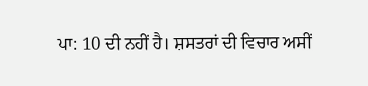ਪਾ: 10 ਦੀ ਨਹੀਂ ਹੈ। ਸ਼ਸਤਰਾਂ ਦੀ ਵਿਚਾਰ ਅਸੀਂ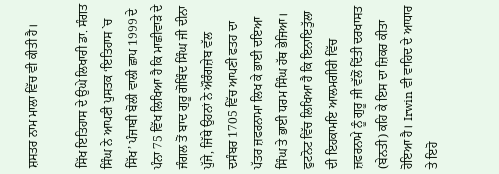ਸ਼ਸਤਰ ਨਾਮ ਮਾਲਾ ਵਿੱਚ ਵੀ ਕੀਤੀ ਹੈ।

ਸਿੱਖ ਇਤਿਹਾਸ ਦੇ ਉਘੇ ਲਿਖਾਰੀ ਡਾ. ਸੰਗਤ ਸਿੰਘ ਨੇ ਆਪਣੀ ਪੁਸਤਕ ‘ਇਤਿਹਾਸ `ਚ ਸਿੱਖ’ ਪੰਜਾਬੀ ਬੋਲੀ ਵਾਲੀ ਛਾਪ 1999 ਦੇ ਪੰਨਾ 75 ਵਿੱਖ ਲਿਖਿਆ ਹੈ ਕਿ ਮਾਛੀਵਾੜੇ ਦੇ ਜੰਗਲ ਤੋਂ ਬਾਦ ਗੁਰੂ ਗੋਬਿੰਦ ਸਿੰਘ ਜੀ ਦੀਨਾ ਪੁੱਜੇ, ਜਿੱਥੇ ਉਹਨਾਂ ਨੇ ਔਰੰਗਜ਼ੇਬ ਵੱਲ ਦਸੰਬਰ 1705 ਵਿੱਚ ਆਪਣੀ ਫਤਹ ਦਾ ਪੱਤਰ ਜ਼ਫਰਨਾਮਾ ਲਿਖ ਕੇ ਭਾਈ ਦਇਆ ਸਿੰਘ ਤੇ ਭਾਈ ਧਰਮ ਸਿੰਘ ਹੱਥ ਭੇਜਿਆ। ਫੁਟਨੋਟ ਵਿੱਚ ਲਿਖਿਆ ਹੈ ਕਿ ਇਨਾਇਤੁੱਲਾ ਦੀ ਇਹਕਾਮਇ ਆਲਮਗੀਰੀ ਵਿੱਚ ਜ਼ਫਰਨਾਮੇ ਨੂੰ ਗੁਰੂ ਜੀ ਵੱਲੋਂ ਦਿੱਤੀ ਦਰਖਾਸਤ (ਬੇਨਤੀ) ਕਹਿ ਕੇ ਇਸ ਦਾ ਜ਼ਿਕਰ ਕੀਤਾ ਹੋਇਆ ਹੈ। Irwin ਵੀ ਵਾਹਿਦ ਦੇ ਆਧਾਰ ਤੇ ਇਹੋ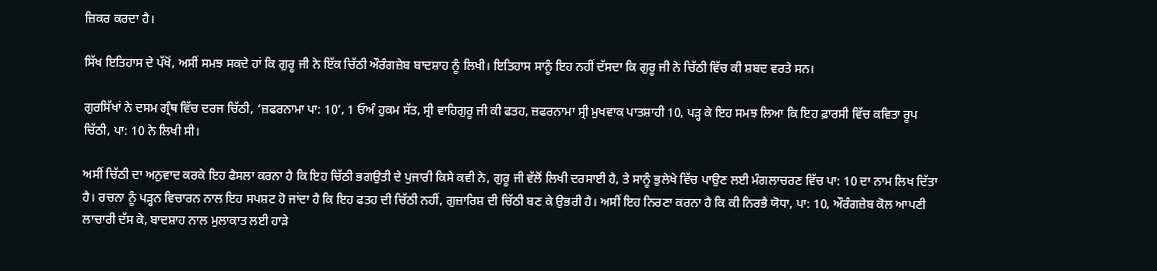ਜ਼ਿਕਰ ਕਰਦਾ ਹੈ।

ਸਿੱਖ ਇਤਿਹਾਸ ਦੇ ਪੱਖੋਂ, ਅਸੀਂ ਸਮਝ ਸਕਦੇ ਹਾਂ ਕਿ ਗੁਰੂ ਜੀ ਨੇ ਇੱਕ ਚਿੱਠੀ ਔਰੰਗਜ਼ੇਬ ਬਾਦਸ਼ਾਹ ਨੂੰ ਲਿਖੀ। ਇਤਿਹਾਸ ਸਾਨੂੰ ਇਹ ਨਹੀਂ ਦੱਸਦਾ ਕਿ ਗੁਰੂ ਜੀ ਨੇ ਚਿੱਠੀ ਵਿੱਚ ਕੀ ਸ਼ਬਦ ਵਰਤੇ ਸਨ।

ਗੁਰਸਿੱਖਾਂ ਨੇ ਦਸਮ ਗ੍ਰੰਥ ਵਿੱਚ ਦਰਜ ਚਿੱਠੀ, ‘ਜ਼ਫਰਨਾਮਾ ਪਾ: 10’, 1 ਓਅੰ ਹੁਕਮ ਸੱਤ, ਸ੍ਰੀ ਵਾਹਿਗੁਰੂ ਜੀ ਕੀ ਫਤਹ, ਜ਼ਫਰਨਾਮਾ ਸ੍ਰੀ ਮੁਖਵਾਕ ਪਾਤਸ਼ਾਹੀ 10, ਪੜ੍ਹ ਕੇ ਇਹ ਸਮਝ ਲਿਆ ਕਿ ਇਹ ਫ਼ਾਰਸੀ ਵਿੱਚ ਕਵਿਤਾ ਰੂਪ ਚਿੱਠੀ, ਪਾ: 10 ਨੇ ਲਿਖੀ ਸੀ।

ਅਸੀਂ ਚਿੱਠੀ ਦਾ ਅਨੁਵਾਦ ਕਰਕੇ ਇਹ ਫੈਸਲਾ ਕਰਨਾ ਹੈ ਕਿ ਇਹ ਚਿੱਠੀ ਭਗਉਤੀ ਦੇ ਪੁਜਾਰੀ ਕਿਸੇ ਕਵੀ ਨੇ, ਗੁਰੂ ਜੀ ਵੱਲੋਂ ਲਿਖੀ ਦਰਸਾਈ ਹੈ, ਤੇ ਸਾਨੂੰ ਭੁਲੇਖੇ ਵਿੱਚ ਪਾਉਣ ਲਈ ਮੰਗਲਾਚਰਣ ਵਿੱਚ ਪਾ: 10 ਦਾ ਨਾਮ ਲਿਖ ਦਿੱਤਾ ਹੈ। ਰਚਨਾ ਨੂੰ ਪੜ੍ਹਨ ਵਿਚਾਰਨ ਨਾਲ ਇਹ ਸਪਸ਼ਟ ਹੋ ਜਾਂਦਾ ਹੈ ਕਿ ਇਹ ਫਤਹ ਦੀ ਚਿੱਠੀ ਨਹੀਂ, ਗੁਜ਼ਾਰਿਸ਼ ਦੀ ਚਿੱਠੀ ਬਣ ਕੇ ਉਭਰੀ ਹੈ। ਅਸੀਂ ਇਹ ਨਿਰਣਾ ਕਰਨਾ ਹੈ ਕਿ ਕੀ ਨਿਰਭੈ ਯੋਧਾ, ਪਾ: 10, ਔਰੰਗਜ਼ੇਬ ਕੋਲ ਆਪਣੀ ਲਾਚਾਰੀ ਦੱਸ ਕੇ, ਬਾਦਸ਼ਾਹ ਨਾਲ ਮੁਲਾਕਾਤ ਲਈ ਹਾੜੇ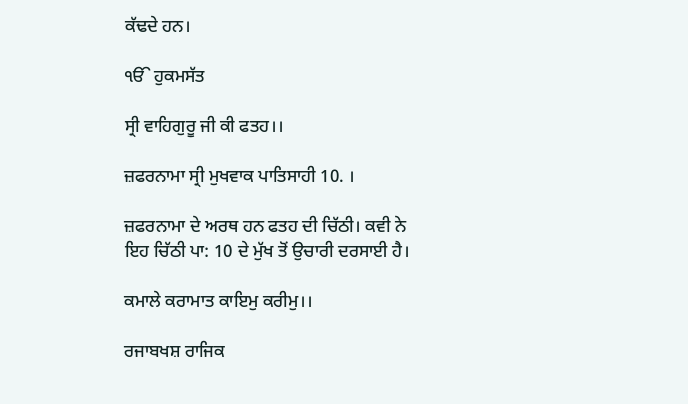ਕੱਢਦੇ ਹਨ।

ੴ ਹੁਕਮਸੱਤ

ਸ੍ਰੀ ਵਾਹਿਗੁਰੂ ਜੀ ਕੀ ਫਤਹ।।

ਜ਼ਫਰਨਾਮਾ ਸ੍ਰੀ ਮੁਖਵਾਕ ਪਾਤਿਸਾਹੀ 10. ।

ਜ਼ਫਰਨਾਮਾ ਦੇ ਅਰਥ ਹਨ ਫਤਹ ਦੀ ਚਿੱਠੀ। ਕਵੀ ਨੇ ਇਹ ਚਿੱਠੀ ਪਾ: 10 ਦੇ ਮੁੱਖ ਤੋਂ ਉਚਾਰੀ ਦਰਸਾਈ ਹੈ।

ਕਮਾਲੇ ਕਰਾਮਾਤ ਕਾਇਮੁ ਕਰੀਮੁ।।

ਰਜਾਬਖਸ਼ ਰਾਜਿਕ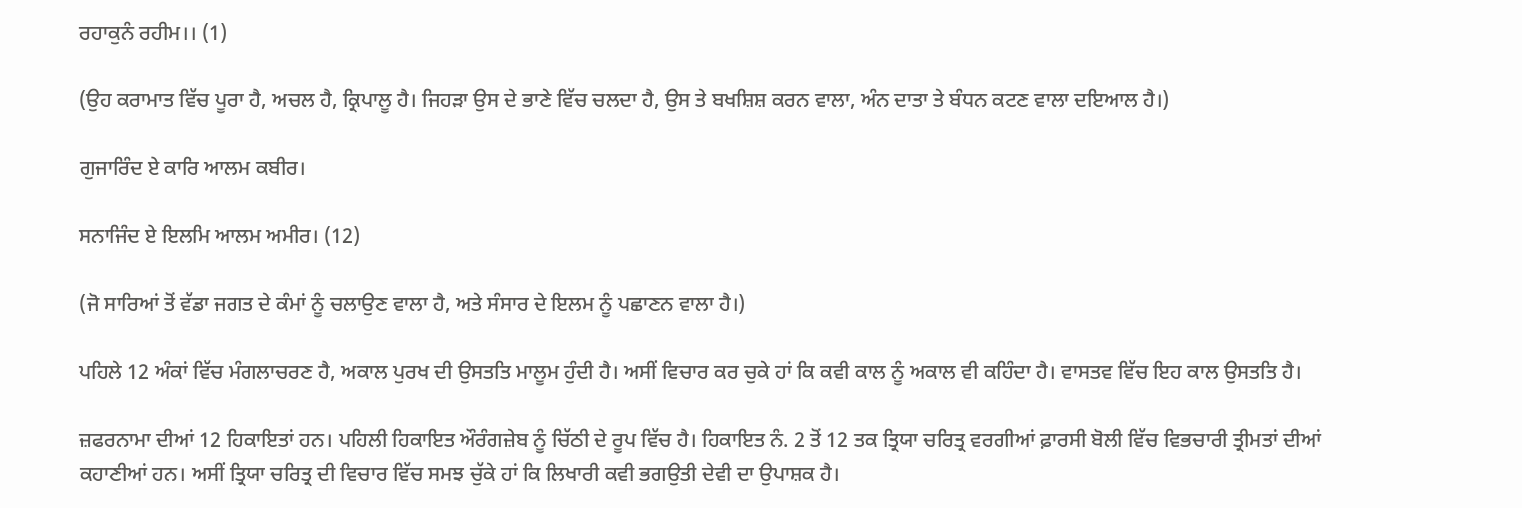ਰਹਾਕੁਨੰ ਰਹੀਮ।। (1)

(ਉਹ ਕਰਾਮਾਤ ਵਿੱਚ ਪੂਰਾ ਹੈ, ਅਚਲ ਹੈ, ਕ੍ਰਿਪਾਲੂ ਹੈ। ਜਿਹੜਾ ਉਸ ਦੇ ਭਾਣੇ ਵਿੱਚ ਚਲਦਾ ਹੈ, ਉਸ ਤੇ ਬਖਸ਼ਿਸ਼ ਕਰਨ ਵਾਲਾ, ਅੰਨ ਦਾਤਾ ਤੇ ਬੰਧਨ ਕਟਣ ਵਾਲਾ ਦਇਆਲ ਹੈ।)

ਗੁਜਾਰਿੰਦ ਏ ਕਾਰਿ ਆਲਮ ਕਬੀਰ।

ਸਨਾਜਿੰਦ ਏ ਇਲਮਿ ਆਲਮ ਅਮੀਰ। (12)

(ਜੋ ਸਾਰਿਆਂ ਤੋਂ ਵੱਡਾ ਜਗਤ ਦੇ ਕੰਮਾਂ ਨੂੰ ਚਲਾਉਣ ਵਾਲਾ ਹੈ, ਅਤੇ ਸੰਸਾਰ ਦੇ ਇਲਮ ਨੂੰ ਪਛਾਣਨ ਵਾਲਾ ਹੈ।)

ਪਹਿਲੇ 12 ਅੰਕਾਂ ਵਿੱਚ ਮੰਗਲਾਚਰਣ ਹੈ, ਅਕਾਲ ਪੁਰਖ ਦੀ ਉਸਤਤਿ ਮਾਲੂਮ ਹੁੰਦੀ ਹੈ। ਅਸੀਂ ਵਿਚਾਰ ਕਰ ਚੁਕੇ ਹਾਂ ਕਿ ਕਵੀ ਕਾਲ ਨੂੰ ਅਕਾਲ ਵੀ ਕਹਿੰਦਾ ਹੈ। ਵਾਸਤਵ ਵਿੱਚ ਇਹ ਕਾਲ ਉਸਤਤਿ ਹੈ।

ਜ਼ਫਰਨਾਮਾ ਦੀਆਂ 12 ਹਿਕਾਇਤਾਂ ਹਨ। ਪਹਿਲੀ ਹਿਕਾਇਤ ਔਰੰਗਜ਼ੇਬ ਨੂੰ ਚਿੱਠੀ ਦੇ ਰੂਪ ਵਿੱਚ ਹੈ। ਹਿਕਾਇਤ ਨੰ. 2 ਤੋਂ 12 ਤਕ ਤ੍ਰਿਯਾ ਚਰਿਤ੍ਰ ਵਰਗੀਆਂ ਫ਼ਾਰਸੀ ਬੋਲੀ ਵਿੱਚ ਵਿਭਚਾਰੀ ਤ੍ਰੀਮਤਾਂ ਦੀਆਂ ਕਹਾਣੀਆਂ ਹਨ। ਅਸੀਂ ਤ੍ਰਿਯਾ ਚਰਿਤ੍ਰ ਦੀ ਵਿਚਾਰ ਵਿੱਚ ਸਮਝ ਚੁੱਕੇ ਹਾਂ ਕਿ ਲਿਖਾਰੀ ਕਵੀ ਭਗਉਤੀ ਦੇਵੀ ਦਾ ਉਪਾਸ਼ਕ ਹੈ।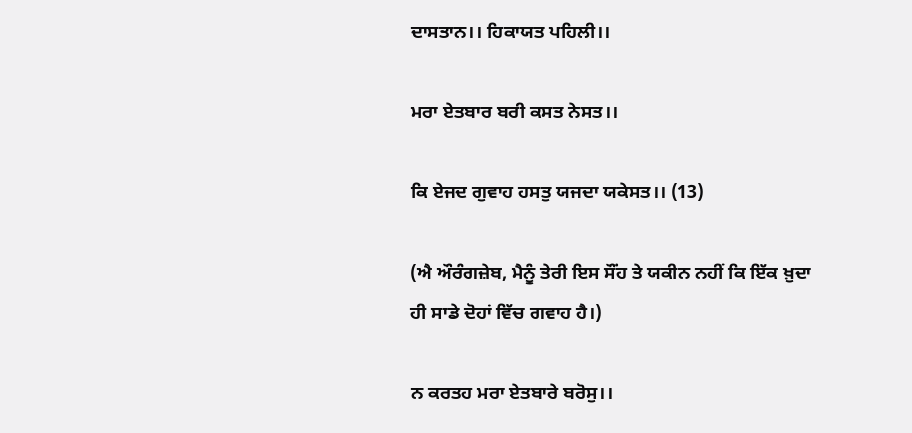ਦਾਸਤਾਨ।। ਹਿਕਾਯਤ ਪਹਿਲੀ।।

ਮਰਾ ਏਤਬਾਰ ਬਰੀ ਕਸਤ ਨੇਸਤ।।

ਕਿ ਏਜਦ ਗੁਵਾਹ ਹਸਤੁ ਯਜਦਾ ਯਕੇਸਤ।। (13)

(ਐ ਔਰੰਗਜ਼ੇਬ, ਮੈਨੂੰ ਤੇਰੀ ਇਸ ਸੌਂਹ ਤੇ ਯਕੀਨ ਨਹੀਂ ਕਿ ਇੱਕ ਖ਼ੁਦਾ ਹੀ ਸਾਡੇ ਦੋਹਾਂ ਵਿੱਚ ਗਵਾਹ ਹੈ।)

ਨ ਕਰਤਹ ਮਰਾ ਏਤਬਾਰੇ ਬਰੋਸੁ।।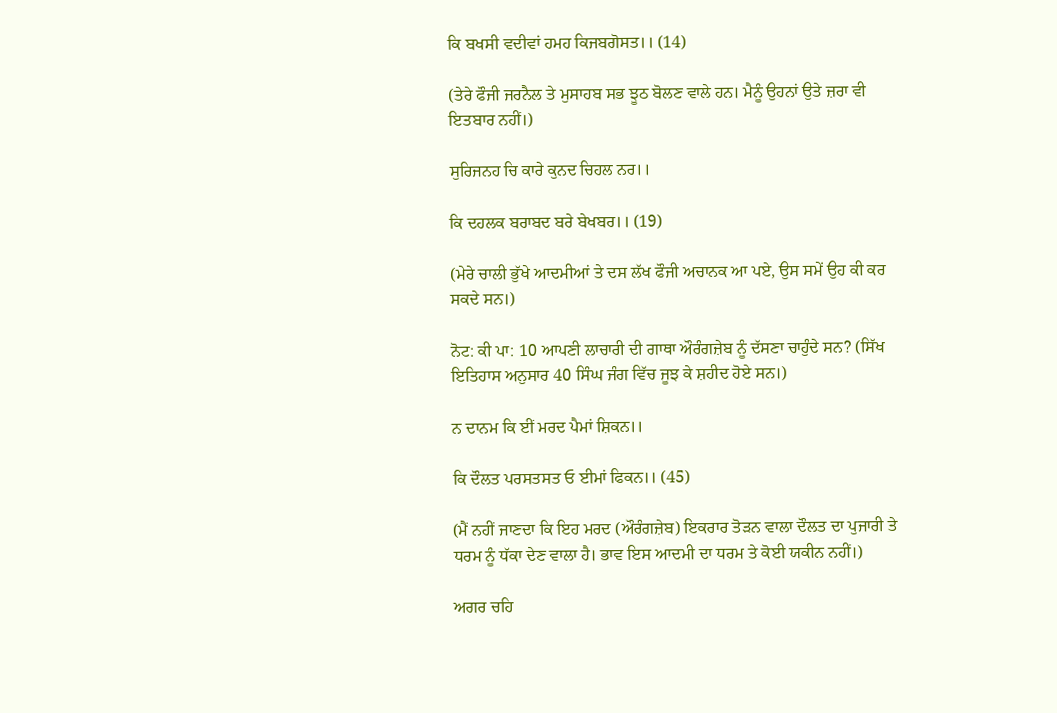ਕਿ ਬਖਸੀ ਵਦੀਵਾਂ ਹਮਹ ਕਿਜਬਗੋਸਤ।। (14)

(ਤੇਰੇ ਫੌਜੀ ਜਰਨੈਲ ਤੇ ਮੁਸਾਹਬ ਸਭ ਝੂਠ ਬੋਲਣ ਵਾਲੇ ਹਨ। ਮੈਨੂੰ ਉਹਨਾਂ ਉਤੇ ਜ਼ਰਾ ਵੀ ਇਤਬਾਰ ਨਹੀਂ।)

ਸੁਰਿਜਨਹ ਚਿ ਕਾਰੇ ਕੁਨਦ ਚਿਹਲ ਨਰ।।

ਕਿ ਦਹਲਕ ਬਰਾਬਦ ਬਰੇ ਬੇਖਬਰ।। (19)

(ਮੇਰੇ ਚਾਲੀ ਭੁੱਖੇ ਆਦਮੀਆਂ ਤੇ ਦਸ ਲੱਖ ਫੌਜੀ ਅਚਾਨਕ ਆ ਪਏ, ਉਸ ਸਮੇਂ ਉਹ ਕੀ ਕਰ ਸਕਦੇ ਸਨ।)

ਨੋਟ: ਕੀ ਪਾ: 10 ਆਪਣੀ ਲਾਚਾਰੀ ਦੀ ਗਾਥਾ ਔਰੰਗਜ਼ੇਬ ਨੂੰ ਦੱਸਣਾ ਚਾਹੁੰਦੇ ਸਨ? (ਸਿੱਖ ਇਤਿਹਾਸ ਅਨੁਸਾਰ 40 ਸਿੰਘ ਜੰਗ ਵਿੱਚ ਜੂਝ ਕੇ ਸ਼ਹੀਦ ਹੋਏ ਸਨ।)

ਨ ਦਾਨਮ ਕਿ ਈਂ ਮਰਦ ਪੈਮਾਂ ਸ਼ਿਕਨ।।

ਕਿ ਦੌਲਤ ਪਰਸਤਸਤ ਓ ਈਮਾਂ ਫਿਕਨ।। (45)

(ਮੈਂ ਨਹੀਂ ਜਾਣਦਾ ਕਿ ਇਹ ਮਰਦ (ਔਰੰਗਜ਼ੇਬ) ਇਕਰਾਰ ਤੋੜਨ ਵਾਲਾ ਦੌਲਤ ਦਾ ਪੁਜਾਰੀ ਤੇ ਧਰਮ ਨੂੰ ਧੱਕਾ ਦੇਣ ਵਾਲਾ ਹੈ। ਭਾਵ ਇਸ ਆਦਮੀ ਦਾ ਧਰਮ ਤੇ ਕੋਈ ਯਕੀਨ ਨਹੀਂ।)

ਅਗਰ ਚਹਿ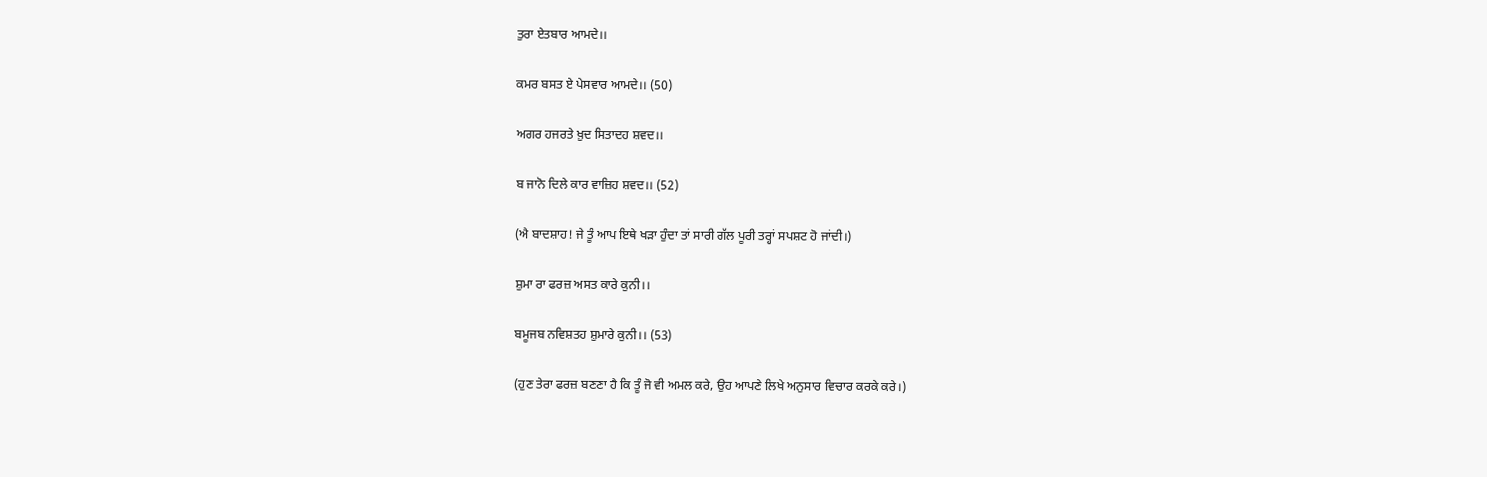ਤੁਰਾ ਏਤਬਾਰ ਆਮਦੇ।।

ਕਮਰ ਬਸਤ ਏ ਪੇਸਵਾਰ ਆਮਦੇ।। (50)

ਅਗਰ ਹਜਰਤੇ ਖ਼ੁਦ ਸਿਤਾਦਹ ਸ਼ਵਦ।।

ਬ ਜਾਨੋ ਦਿਲੇ ਕਾਰ ਵਾਜ਼ਿਹ ਸ਼ਵਦ।। (52)

(ਐ ਬਾਦਸ਼ਾਹ! ਜੇ ਤੂੰ ਆਪ ਇਥੇ ਖੜਾ ਹੁੰਦਾ ਤਾਂ ਸਾਰੀ ਗੱਲ ਪੂਰੀ ਤਰ੍ਹਾਂ ਸਪਸ਼ਟ ਹੋ ਜਾਂਦੀ।)

ਸ਼ੁਮਾ ਰਾ ਫਰਜ਼ ਅਸਤ ਕਾਰੇ ਕੁਨੀ।।

ਬਮੂਜਬ ਨਵਿਸ਼ਤਹ ਸ਼ੁਮਾਰੇ ਕੁਨੀ।। (53)

(ਹੁਣ ਤੇਰਾ ਫਰਜ਼ ਬਣਣਾ ਹੈ ਕਿ ਤੂੰ ਜੋ ਵੀ ਅਮਲ ਕਰੇ, ਉਹ ਆਪਣੇ ਲਿਖੇ ਅਨੁਸਾਰ ਵਿਚਾਰ ਕਰਕੇ ਕਰੇ।)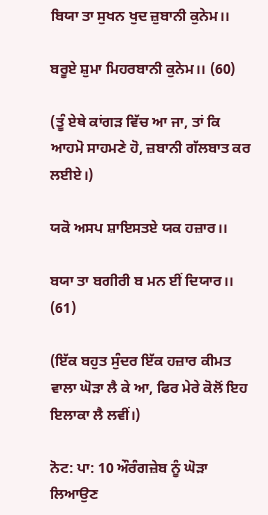ਬਿਯਾ ਤਾ ਸੁਖਨ ਖੁਦ ਜ਼ੁਬਾਨੀ ਕੁਨੇਮ।।

ਬਰੂਏ ਸ਼ੁਮਾ ਮਿਹਰਬਾਨੀ ਕੁਨੇਮ।। (60)

(ਤੂੰ ਏਥੇ ਕਾਂਗੜ ਵਿੱਚ ਆ ਜਾ, ਤਾਂ ਕਿ ਆਹਮੋ ਸਾਹਮਣੇ ਹੋ, ਜ਼ਬਾਨੀ ਗੱਲਬਾਤ ਕਰ ਲਈਏ।)

ਯਕੋ ਅਸਪ ਸ਼ਾਇਸਤਏ ਯਕ ਹਜ਼ਾਰ।।

ਬਯਾ ਤਾ ਬਗੀਰੀ ਬ ਮਨ ਈਂ ਦਿਯਾਰ।। (61)

(ਇੱਕ ਬਹੁਤ ਸੁੰਦਰ ਇੱਕ ਹਜ਼ਾਰ ਕੀਮਤ ਵਾਲਾ ਘੋੜਾ ਲੈ ਕੇ ਆ, ਫਿਰ ਮੇਰੇ ਕੋਲੋਂ ਇਹ ਇਲਾਕਾ ਲੈ ਲਵੀਂ।)

ਨੋਟ: ਪਾ: 10 ਔਰੰਗਜ਼ੇਬ ਨੂੰ ਘੋੜਾ ਲਿਆਉਣ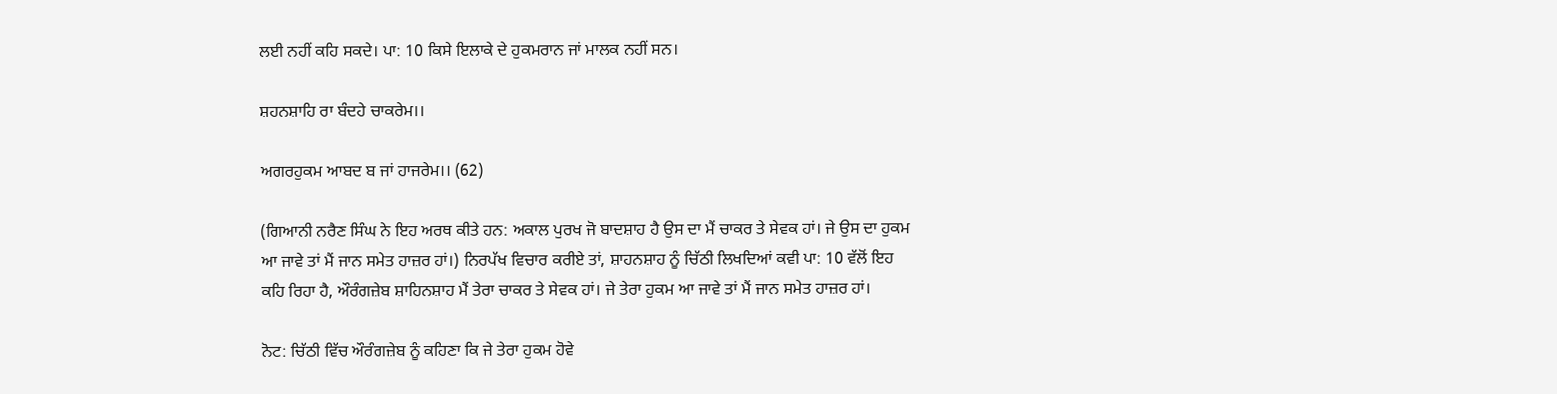ਲਈ ਨਹੀਂ ਕਹਿ ਸਕਦੇ। ਪਾ: 10 ਕਿਸੇ ਇਲਾਕੇ ਦੇ ਹੁਕਮਰਾਨ ਜਾਂ ਮਾਲਕ ਨਹੀਂ ਸਨ।

ਸ਼ਹਨਸ਼ਾਹਿ ਰਾ ਬੰਦਹੇ ਚਾਕਰੇਮ।।

ਅਗਰਹੁਕਮ ਆਬਦ ਬ ਜਾਂ ਹਾਜਰੇਮ।। (62)

(ਗਿਆਨੀ ਨਰੈਣ ਸਿੰਘ ਨੇ ਇਹ ਅਰਥ ਕੀਤੇ ਹਨ: ਅਕਾਲ ਪੁਰਖ ਜੋ ਬਾਦਸ਼ਾਹ ਹੈ ਉਸ ਦਾ ਮੈਂ ਚਾਕਰ ਤੇ ਸੇਵਕ ਹਾਂ। ਜੇ ਉਸ ਦਾ ਹੁਕਮ ਆ ਜਾਵੇ ਤਾਂ ਮੈਂ ਜਾਨ ਸਮੇਤ ਹਾਜ਼ਰ ਹਾਂ।) ਨਿਰਪੱਖ ਵਿਚਾਰ ਕਰੀਏ ਤਾਂ, ਸ਼ਾਹਨਸ਼ਾਹ ਨੂੰ ਚਿੱਠੀ ਲਿਖਦਿਆਂ ਕਵੀ ਪਾ: 10 ਵੱਲੋਂ ਇਹ ਕਹਿ ਰਿਹਾ ਹੈ, ਔਰੰਗਜ਼ੇਬ ਸ਼ਾਹਿਨਸ਼ਾਹ ਮੈਂ ਤੇਰਾ ਚਾਕਰ ਤੇ ਸੇਵਕ ਹਾਂ। ਜੇ ਤੇਰਾ ਹੁਕਮ ਆ ਜਾਵੇ ਤਾਂ ਮੈਂ ਜਾਨ ਸਮੇਤ ਹਾਜ਼ਰ ਹਾਂ।

ਨੋਟ: ਚਿੱਠੀ ਵਿੱਚ ਔਰੰਗਜ਼ੇਬ ਨੂੰ ਕਹਿਣਾ ਕਿ ਜੇ ਤੇਰਾ ਹੁਕਮ ਹੋਵੇ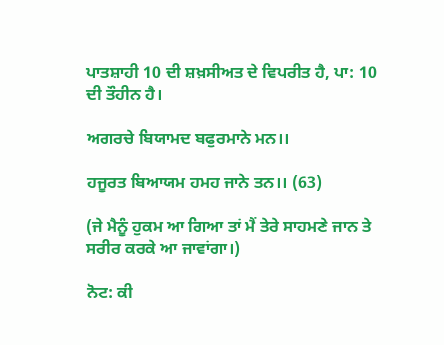ਪਾਤਸ਼ਾਹੀ 10 ਦੀ ਸ਼ਖ਼ਸੀਅਤ ਦੇ ਵਿਪਰੀਤ ਹੈ, ਪਾ: 10 ਦੀ ਤੌਹੀਨ ਹੈ।

ਅਗਰਚੇ ਬਿਯਾਮਦ ਬਫੁਰਮਾਨੇ ਮਨ।।

ਹਜੂਰਤ ਬਿਆਯਮ ਹਮਹ ਜਾਨੇ ਤਨ।। (63)

(ਜੇ ਮੈਨੂੰ ਹੁਕਮ ਆ ਗਿਆ ਤਾਂ ਮੈਂ ਤੇਰੇ ਸਾਹਮਣੇ ਜਾਨ ਤੇ ਸਰੀਰ ਕਰਕੇ ਆ ਜਾਵਾਂਗਾ।)

ਨੋਟ: ਕੀ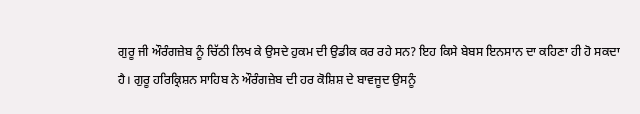ਗੁਰੂ ਜੀ ਔਰੰਗਜ਼ੇਬ ਨੂੰ ਚਿੱਠੀ ਲਿਖ ਕੇ ਉਸਦੇ ਹੁਕਮ ਦੀ ਉਡੀਕ ਕਰ ਰਹੇ ਸਨ? ਇਹ ਕਿਸੇ ਬੇਬਸ ਇਨਸਾਨ ਦਾ ਕਹਿਣਾ ਹੀ ਹੋ ਸਕਦਾ ਹੈ। ਗੁਰੂ ਹਰਿਕ੍ਰਿਸ਼ਨ ਸਾਹਿਬ ਨੇ ਔਰੰਗਜ਼ੇਬ ਦੀ ਹਰ ਕੋਸ਼ਿਸ਼ ਦੇ ਬਾਵਜੂਦ ਉਸਨੂੰ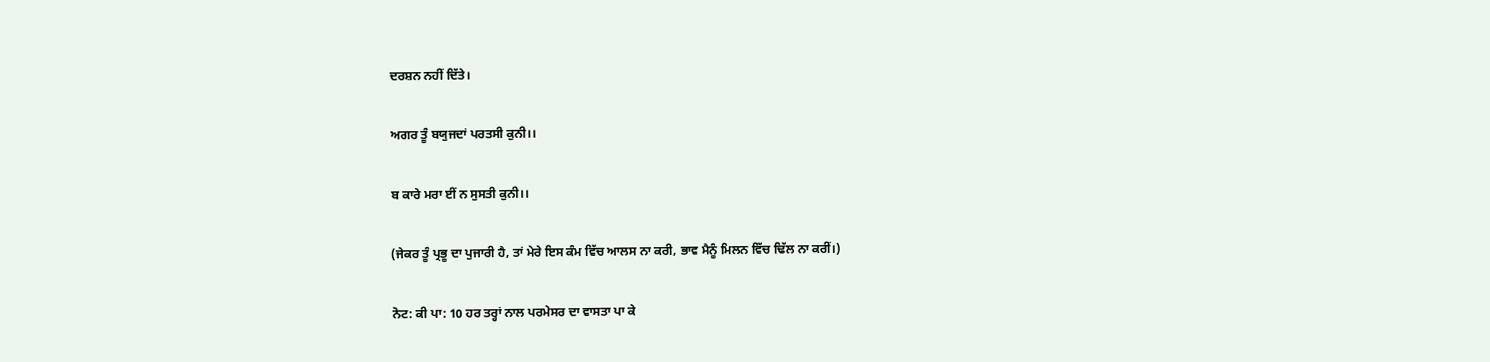ਦਰਸ਼ਨ ਨਹੀਂ ਦਿੱਤੇ।

ਅਗਰ ਤੂੰ ਬਯੁਜਦਾਂ ਪਰਤਸੀ ਕੁਨੀ।।

ਬ ਕਾਰੇ ਮਰਾ ਈਂ ਨ ਸੁਸਤੀ ਕੁਨੀ।।

(ਜੇਕਰ ਤੂੰ ਪ੍ਰਭੂ ਦਾ ਪੁਜਾਰੀ ਹੈ, ਤਾਂ ਮੇਰੇ ਇਸ ਕੰਮ ਵਿੱਚ ਆਲਸ ਨਾ ਕਰੀ, ਭਾਵ ਮੈਨੂੰ ਮਿਲਨ ਵਿੱਚ ਢਿੱਲ ਨਾ ਕਰੀਂ।)

ਨੋਟ: ਕੀ ਪਾ: 10 ਹਰ ਤਰ੍ਹਾਂ ਨਾਲ ਪਰਮੇਸਰ ਦਾ ਵਾਸਤਾ ਪਾ ਕੇ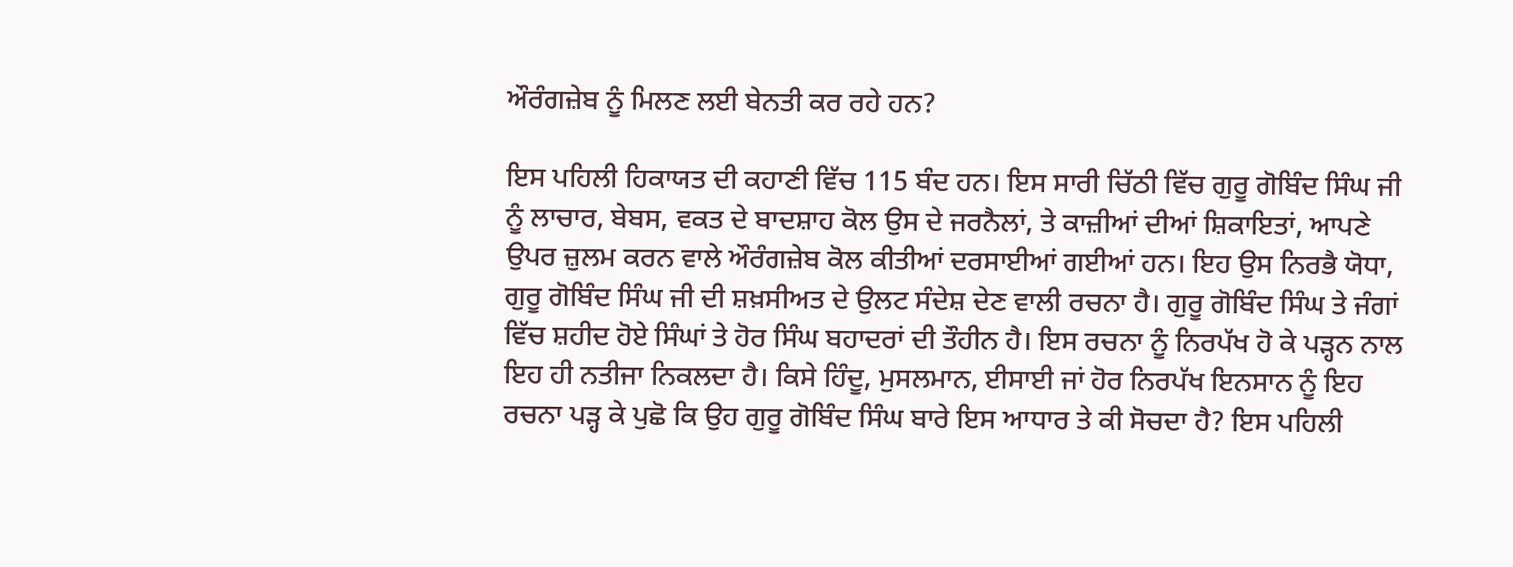ਔਰੰਗਜ਼ੇਬ ਨੂੰ ਮਿਲਣ ਲਈ ਬੇਨਤੀ ਕਰ ਰਹੇ ਹਨ?

ਇਸ ਪਹਿਲੀ ਹਿਕਾਯਤ ਦੀ ਕਹਾਣੀ ਵਿੱਚ 115 ਬੰਦ ਹਨ। ਇਸ ਸਾਰੀ ਚਿੱਠੀ ਵਿੱਚ ਗੁਰੂ ਗੋਬਿੰਦ ਸਿੰਘ ਜੀ ਨੂੰ ਲਾਚਾਰ, ਬੇਬਸ, ਵਕਤ ਦੇ ਬਾਦਸ਼ਾਹ ਕੋਲ ਉਸ ਦੇ ਜਰਨੈਲਾਂ, ਤੇ ਕਾਜ਼ੀਆਂ ਦੀਆਂ ਸ਼ਿਕਾਇਤਾਂ, ਆਪਣੇ ਉਪਰ ਜ਼ੁਲਮ ਕਰਨ ਵਾਲੇ ਔਰੰਗਜ਼ੇਬ ਕੋਲ ਕੀਤੀਆਂ ਦਰਸਾਈਆਂ ਗਈਆਂ ਹਨ। ਇਹ ਉਸ ਨਿਰਭੈ ਯੋਧਾ, ਗੁਰੂ ਗੋਬਿੰਦ ਸਿੰਘ ਜੀ ਦੀ ਸ਼ਖ਼ਸੀਅਤ ਦੇ ਉਲਟ ਸੰਦੇਸ਼ ਦੇਣ ਵਾਲੀ ਰਚਨਾ ਹੈ। ਗੁਰੂ ਗੋਬਿੰਦ ਸਿੰਘ ਤੇ ਜੰਗਾਂ ਵਿੱਚ ਸ਼ਹੀਦ ਹੋਏ ਸਿੰਘਾਂ ਤੇ ਹੋਰ ਸਿੰਘ ਬਹਾਦਰਾਂ ਦੀ ਤੌਹੀਨ ਹੈ। ਇਸ ਰਚਨਾ ਨੂੰ ਨਿਰਪੱਖ ਹੋ ਕੇ ਪੜ੍ਹਨ ਨਾਲ ਇਹ ਹੀ ਨਤੀਜਾ ਨਿਕਲਦਾ ਹੈ। ਕਿਸੇ ਹਿੰਦੂ, ਮੁਸਲਮਾਨ, ਈਸਾਈ ਜਾਂ ਹੋਰ ਨਿਰਪੱਖ ਇਨਸਾਨ ਨੂੰ ਇਹ ਰਚਨਾ ਪੜ੍ਹ ਕੇ ਪੁਛੋ ਕਿ ਉਹ ਗੁਰੂ ਗੋਬਿੰਦ ਸਿੰਘ ਬਾਰੇ ਇਸ ਆਧਾਰ ਤੇ ਕੀ ਸੋਚਦਾ ਹੈ? ਇਸ ਪਹਿਲੀ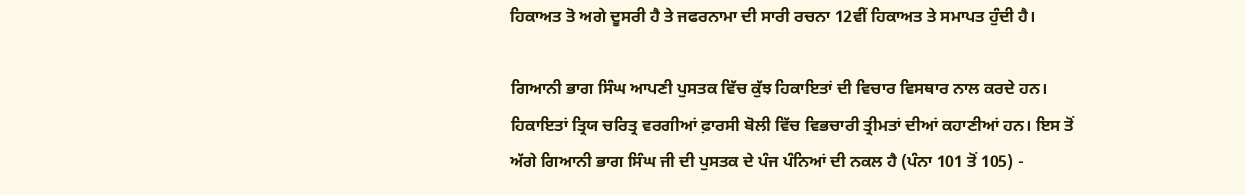ਹਿਕਾਅਤ ਤੋ ਅਗੇ ਦੂਸਰੀ ਹੈ ਤੇ ਜਫਰਨਾਮਾ ਦੀ ਸਾਰੀ ਰਚਨਾ 12ਵੀਂ ਹਿਕਾਅਤ ਤੇ ਸਮਾਪਤ ਹੁੰਦੀ ਹੈ।

ਗਿਆਨੀ ਭਾਗ ਸਿੰਘ ਆਪਣੀ ਪੁਸਤਕ ਵਿੱਚ ਕੁੱਝ ਹਿਕਾਇਤਾਂ ਦੀ ਵਿਚਾਰ ਵਿਸਥਾਰ ਨਾਲ ਕਰਦੇ ਹਨ। ਹਿਕਾਇਤਾਂ ਤ੍ਰਿਯ ਚਰਿਤ੍ਰ ਵਰਗੀਆਂ ਫ਼ਾਰਸੀ ਬੋਲੀ ਵਿੱਚ ਵਿਭਚਾਰੀ ਤ੍ਰੀਮਤਾਂ ਦੀਆਂ ਕਹਾਣੀਆਂ ਹਨ। ਇਸ ਤੋਂ ਅੱਗੇ ਗਿਆਨੀ ਭਾਗ ਸਿੰਘ ਜੀ ਦੀ ਪੁਸਤਕ ਦੇ ਪੰਜ ਪੰਨਿਆਂ ਦੀ ਨਕਲ ਹੈ (ਪੰਨਾ 101 ਤੋਂ 105) -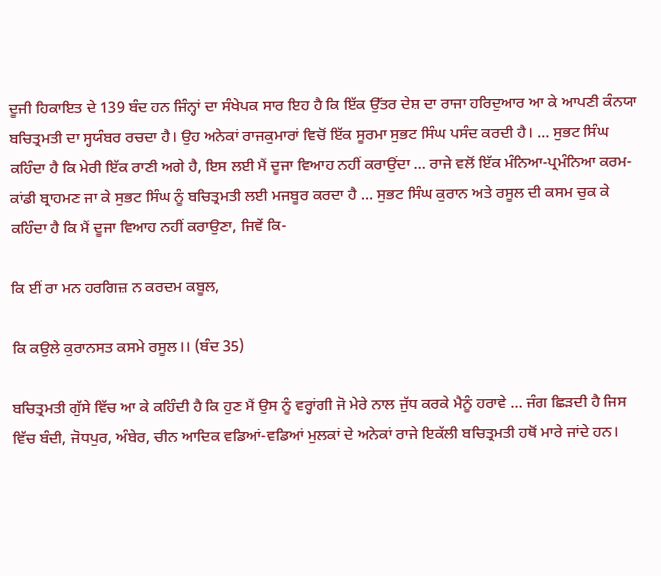ਦੂਜੀ ਹਿਕਾਇਤ ਦੇ 139 ਬੰਦ ਹਨ ਜਿੰਨ੍ਹਾਂ ਦਾ ਸੰਖੇਪਕ ਸਾਰ ਇਹ ਹੈ ਕਿ ਇੱਕ ਉੱਤਰ ਦੇਸ਼ ਦਾ ਰਾਜਾ ਹਰਿਦੁਆਰ ਆ ਕੇ ਆਪਣੀ ਕੰਨਯਾ ਬਚਿਤ੍ਰਮਤੀ ਦਾ ਸ੍ਹਯੰਬਰ ਰਚਦਾ ਹੈ। ਉਹ ਅਨੇਕਾਂ ਰਾਜਕੁਮਾਰਾਂ ਵਿਚੋਂ ਇੱਕ ਸੂਰਮਾ ਸੁਭਟ ਸਿੰਘ ਪਸੰਦ ਕਰਦੀ ਹੈ। … ਸੁਭਟ ਸਿੰਘ ਕਹਿੰਦਾ ਹੈ ਕਿ ਮੇਰੀ ਇੱਕ ਰਾਣੀ ਅਗੇ ਹੈ, ਇਸ ਲਈ ਮੈਂ ਦੂਜਾ ਵਿਆਹ ਨਹੀਂ ਕਰਾਉਂਦਾ … ਰਾਜੇ ਵਲੋਂ ਇੱਕ ਮੰਨਿਆ-ਪ੍ਰਮੰਨਿਆ ਕਰਮ-ਕਾਂਡੀ ਬ੍ਰਾਹਮਣ ਜਾ ਕੇ ਸੁਭਟ ਸਿੰਘ ਨੂੰ ਬਚਿਤ੍ਰਮਤੀ ਲਈ ਮਜਬੂਰ ਕਰਦਾ ਹੈ … ਸੁਭਟ ਸਿੰਘ ਕੁਰਾਨ ਅਤੇ ਰਸੂਲ ਦੀ ਕਸਮ ਚੁਕ ਕੇ ਕਹਿੰਦਾ ਹੈ ਕਿ ਮੈਂ ਦੂਜਾ ਵਿਆਹ ਨਹੀਂ ਕਰਾਉਣਾ, ਜਿਵੇਂ ਕਿ-

ਕਿ ਈਂ ਰਾ ਮਨ ਹਰਗਿਜ਼ ਨ ਕਰਦਮ ਕਬੂਲ,

ਕਿ ਕਉਲੇ ਕੁਰਾਨਸਤ ਕਸਮੇ ਰਸੂਲ।। (ਬੰਦ 35)

ਬਚਿਤ੍ਰਮਤੀ ਗੁੱਸੇ ਵਿੱਚ ਆ ਕੇ ਕਹਿੰਦੀ ਹੈ ਕਿ ਹੁਣ ਮੈਂ ਉਸ ਨੂੰ ਵਰ੍ਹਾਂਗੀ ਜੋ ਮੇਰੇ ਨਾਲ ਜੁੱਧ ਕਰਕੇ ਮੈਨੂੰ ਹਰਾਵੇ … ਜੰਗ ਛਿੜਦੀ ਹੈ ਜਿਸ ਵਿੱਚ ਬੰਦੀ, ਜੋਧਪੁਰ, ਅੰਬੇਰ, ਚੀਨ ਆਦਿਕ ਵਡਿਆਂ-ਵਡਿਆਂ ਮੁਲਕਾਂ ਦੇ ਅਨੇਕਾਂ ਰਾਜੇ ਇਕੱਲੀ ਬਚਿਤ੍ਰਮਤੀ ਹਥੋਂ ਮਾਰੇ ਜਾਂਦੇ ਹਨ।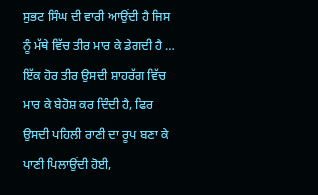ਸੁਭਟ ਸਿੰਘ ਦੀ ਵਾਰੀ ਆਉਂਦੀ ਹੈ ਜਿਸ ਨੂੰ ਮੱਥੇ ਵਿੱਚ ਤੀਰ ਮਾਰ ਕੇ ਡੇਗਦੀ ਹੈ … ਇੱਕ ਹੋਰ ਤੀਰ ਉਸਦੀ ਸ਼ਾਹਰੱਗ ਵਿੱਚ ਮਾਰ ਕੇ ਬੇਹੋਸ਼ ਕਰ ਦਿੰਦੀ ਹੈ, ਫਿਰ ਉਸਦੀ ਪਹਿਲੀ ਰਾਣੀ ਦਾ ਰੂਪ ਬਣਾ ਕੇ ਪਾਣੀ ਪਿਲਾਉਂਦੀ ਹੋਈ,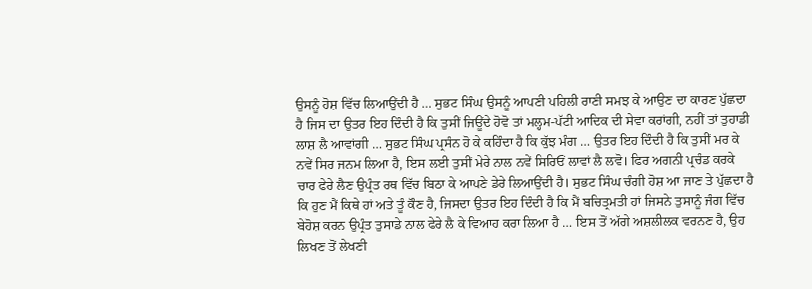ਉਸਨੂੰ ਹੋਸ਼ ਵਿੱਚ ਲਿਆਉਂਦੀ ਹੈ … ਸੁਭਟ ਸਿੰਘ ਉਸਨੂੰ ਆਪਣੀ ਪਹਿਲੀ ਰਾਣੀ ਸਮਝ ਕੇ ਆਉਣ ਦਾ ਕਾਰਣ ਪੁੱਛਦਾ ਹੈ ਜਿਸ ਦਾ ਉਤਰ ਇਹ ਦਿੰਦੀ ਹੈ ਕਿ ਤੁਸੀਂ ਜਿਊਂਦੇ ਹੋਵੋ ਤਾਂ ਮਲ੍ਹਮ-ਪੱਟੀ ਆਦਿਕ ਦੀ ਸੇਵਾ ਕਰਾਂਗੀ, ਨਹੀਂ ਤਾਂ ਤੁਹਾਡੀ ਲਾਸ਼ ਲੈ ਆਵਾਂਗੀ … ਸੁਭਟ ਸਿੰਘ ਪ੍ਰਸੰਨ ਹੋ ਕੇ ਕਹਿੰਦਾ ਹੈ ਕਿ ਕੁੱਝ ਮੰਗ … ਉਤਰ ਇਹ ਦਿੰਦੀ ਹੈ ਕਿ ਤੁਸੀਂ ਮਰ ਕੇ ਨਵੇਂ ਸਿਰ ਜਨਮ ਲਿਆ ਹੈ, ਇਸ ਲਈ ਤੁਸੀਂ ਮੇਰੇ ਨਾਲ ਨਵੇਂ ਸਿਰਿਓਂ ਲਾਵਾਂ ਲੈ ਲਵੋ। ਫਿਰ ਅਗਨੀ ਪ੍ਰਚੰਡ ਕਰਕੇ ਚਾਰ ਫੇਰੇ ਲੈਣ ਉਪ੍ਰੰਤ ਰਥ ਵਿੱਚ ਬਿਠਾ ਕੇ ਆਪਣੇ ਡੇਰੇ ਲਿਆਉਂਦੀ ਹੈ। ਸੁਭਟ ਸਿੰਘ ਚੰਗੀ ਹੋਸ਼ ਆ ਜਾਣ ਤੇ ਪੁੱਛਦਾ ਹੈ ਕਿ ਹੁਣ ਮੈਂ ਕਿਥੇ ਹਾਂ ਅਤੇ ਤੂੰ ਕੌਣ ਹੈ, ਜਿਸਦਾ ਉਤਰ ਇਹ ਦਿੰਦੀ ਹੈ ਕਿ ਮੈਂ ਬਚਿਤ੍ਰਮਤੀ ਹਾਂ ਜਿਸਨੇ ਤੁਸਾਨੂੰ ਜੰਗ ਵਿੱਚ ਬੇਹੋਸ਼ ਕਰਨ ਉਪ੍ਰੰਤ ਤੁਸਾਡੇ ਨਾਲ ਫੇਰੇ ਲੈ ਕੇ ਵਿਆਹ ਕਰਾ ਲਿਆ ਹੈ … ਇਸ ਤੋਂ ਅੱਗੇ ਅਸ਼ਲੀਲਕ ਵਰਨਣ ਹੈ, ਉਹ ਲਿਖਣ ਤੋਂ ਲੇਖਣੀ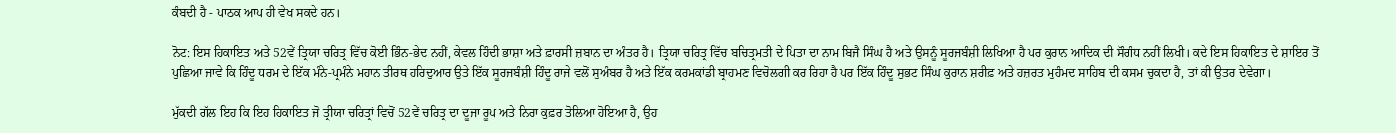ਕੰਬਦੀ ਹੈ - ਪਾਠਕ ਆਪ ਹੀ ਵੇਖ ਸਕਦੇ ਹਨ।

ਨੋਟ: ਇਸ ਹਿਕਾਇਤ ਅਤੇ 52ਵੇਂ ਤ੍ਰਿਯਾ ਚਰਿਤ੍ਰ ਵਿੱਚ ਕੋਈ ਭਿੰਨ-ਭੇਦ ਨਹੀਂ, ਕੇਵਲ ਹਿੰਦੀ ਭਾਸ਼ਾ ਅਤੇ ਫ਼ਾਰਸੀ ਜ਼ਬਾਨ ਦਾ ਅੰਤਰ ਹੈ। ਤ੍ਰਿਯਾ ਚਰਿਤ੍ਰ ਵਿੱਚ ਬਚਿਤ੍ਰਮਤੀ ਦੇ ਪਿਤਾ ਦਾ ਨਾਮ ਬਿਜੈ ਸਿੰਘ ਹੈ ਅਤੇ ਉਸਨੂੰ ਸੂਰਜਬੰਸ਼ੀ ਲਿਖਿਆ ਹੈ ਪਰ ਕੁਰਾਨ ਆਦਿਕ ਦੀ ਸੌਗੰਧ ਨਹੀਂ ਲਿਖੀ। ਕਦੇ ਇਸ ਹਿਕਾਇਤ ਦੇ ਸ਼ਾਇਰ ਤੋਂ ਪੁਛਿਆ ਜਾਵੇ ਕਿ ਹਿੰਦੂ ਧਰਮ ਦੇ ਇੱਕ ਮੰਨੇ-ਪ੍ਰਮੰਨੇ ਮਹਾਨ ਤੀਰਥ ਹਰਿਦੁਆਰ ਉਤੇ ਇੱਕ ਸੂਰਜਬੰਸ਼ੀ ਹਿੰਦੂ ਰਾਜੇ ਵਲੋਂ ਸੁਅੰਬਰ ਹੈ ਅਤੇ ਇੱਕ ਕਰਮਕਾਂਡੀ ਬ੍ਰਾਹਮਣ ਵਿਚੋਲਗੀ ਕਰ ਰਿਹਾ ਹੈ ਪਰ ਇੱਕ ਹਿੰਦੂ ਸੁਭਟ ਸਿੰਘ ਕੁਰਾਨ ਸ਼ਰੀਫ਼ ਅਤੇ ਹਜ਼ਰਤ ਮੁਹੰਮਦ ਸਾਹਿਬ ਦੀ ਕਸਮ ਚੁਕਦਾ ਹੈ, ਤਾਂ ਕੀ ਉਤਰ ਦੇਵੇਗਾ।

ਮੁੱਕਦੀ ਗੱਲ ਇਹ ਕਿ ਇਹ ਹਿਕਾਇਤ ਜੋ ਤ੍ਰੀਯਾ ਚਰਿਤ੍ਰਾਂ ਵਿਚੋਂ 52ਵੇਂ ਚਰਿਤ੍ਰ ਦਾ ਦੂਜਾ ਰੂਪ ਅਤੇ ਨਿਰਾ ਕੁਫ਼ਰ ਤੋਲਿਆ ਹੋਇਆ ਹੈ, ਉਹ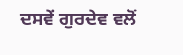ਦਸਵੇਂ ਗੁਰਦੇਵ ਵਲੋਂ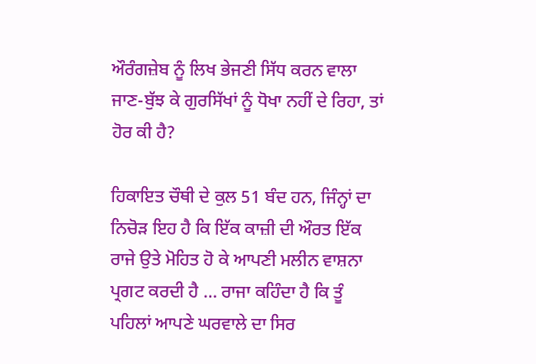ਔਰੰਗਜ਼ੇਬ ਨੂੰ ਲਿਖ ਭੇਜਣੀ ਸਿੱਧ ਕਰਨ ਵਾਲਾ ਜਾਣ-ਬੁੱਝ ਕੇ ਗੁਰਸਿੱਖਾਂ ਨੂੰ ਧੋਖਾ ਨਹੀਂ ਦੇ ਰਿਹਾ, ਤਾਂ ਹੋਰ ਕੀ ਹੈ?

ਹਿਕਾਇਤ ਚੌਥੀ ਦੇ ਕੁਲ 51 ਬੰਦ ਹਨ, ਜਿੰਨ੍ਹਾਂ ਦਾ ਨਿਚੋੜ ਇਹ ਹੈ ਕਿ ਇੱਕ ਕਾਜ਼ੀ ਦੀ ਔਰਤ ਇੱਕ ਰਾਜੇ ਉਤੇ ਮੋਹਿਤ ਹੋ ਕੇ ਆਪਣੀ ਮਲੀਨ ਵਾਸ਼ਨਾ ਪ੍ਰਗਟ ਕਰਦੀ ਹੈ … ਰਾਜਾ ਕਹਿੰਦਾ ਹੈ ਕਿ ਤੂੰ ਪਹਿਲਾਂ ਆਪਣੇ ਘਰਵਾਲੇ ਦਾ ਸਿਰ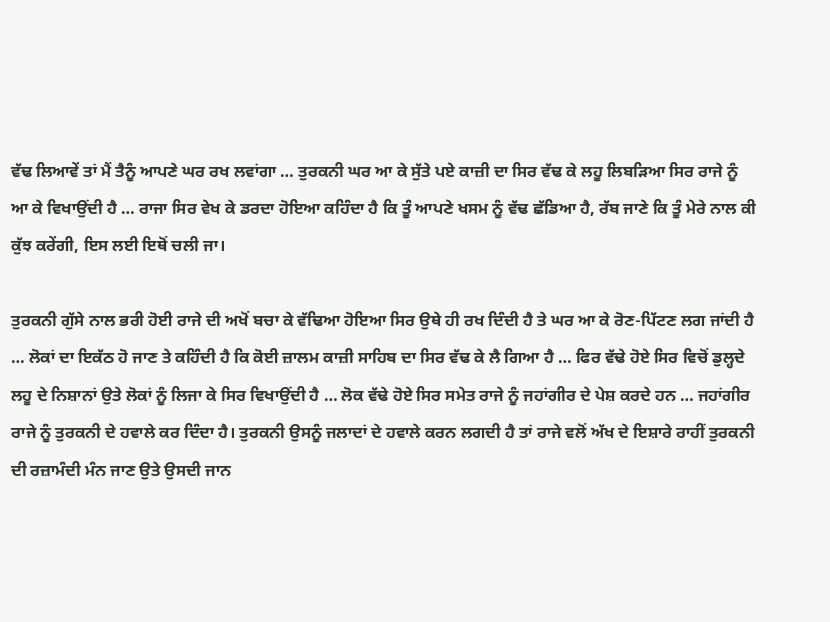ਵੱਢ ਲਿਆਵੇਂ ਤਾਂ ਮੈਂ ਤੈਨੂੰ ਆਪਣੇ ਘਰ ਰਖ ਲਵਾਂਗਾ … ਤੁਰਕਨੀ ਘਰ ਆ ਕੇ ਸੁੱਤੇ ਪਏ ਕਾਜ਼ੀ ਦਾ ਸਿਰ ਵੱਢ ਕੇ ਲਹੂ ਲਿਬੜਿਆ ਸਿਰ ਰਾਜੇ ਨੂੰ ਆ ਕੇ ਵਿਖਾਉਂਦੀ ਹੈ … ਰਾਜਾ ਸਿਰ ਵੇਖ ਕੇ ਡਰਦਾ ਹੋਇਆ ਕਹਿੰਦਾ ਹੈ ਕਿ ਤੂੰ ਆਪਣੇ ਖਸਮ ਨੂੰ ਵੱਢ ਛੱਡਿਆ ਹੈ, ਰੱਬ ਜਾਣੇ ਕਿ ਤੂੰ ਮੇਰੇ ਨਾਲ ਕੀ ਕੁੱਝ ਕਰੇਂਗੀ, ਇਸ ਲਈ ਇਥੋਂ ਚਲੀ ਜਾ।

ਤੁਰਕਨੀ ਗੁੱਸੇ ਨਾਲ ਭਰੀ ਹੋਈ ਰਾਜੇ ਦੀ ਅਖੋਂ ਬਚਾ ਕੇ ਵੱਢਿਆ ਹੋਇਆ ਸਿਰ ਉਥੇ ਹੀ ਰਖ ਦਿੰਦੀ ਹੈ ਤੇ ਘਰ ਆ ਕੇ ਰੋਣ-ਪਿੱਟਣ ਲਗ ਜਾਂਦੀ ਹੈ … ਲੋਕਾਂ ਦਾ ਇਕੱਠ ਹੋ ਜਾਣ ਤੇ ਕਹਿੰਦੀ ਹੈ ਕਿ ਕੋਈ ਜ਼ਾਲਮ ਕਾਜ਼ੀ ਸਾਹਿਬ ਦਾ ਸਿਰ ਵੱਢ ਕੇ ਲੈ ਗਿਆ ਹੈ … ਫਿਰ ਵੱਢੇ ਹੋਏ ਸਿਰ ਵਿਚੋਂ ਡੁਲ੍ਹਦੇ ਲਹੂ ਦੇ ਨਿਸ਼ਾਨਾਂ ਉਤੇ ਲੋਕਾਂ ਨੂੰ ਲਿਜਾ ਕੇ ਸਿਰ ਵਿਖਾਉਂਦੀ ਹੈ … ਲੋਕ ਵੱਢੇ ਹੋਏ ਸਿਰ ਸਮੇਤ ਰਾਜੇ ਨੂੰ ਜਹਾਂਗੀਰ ਦੇ ਪੇਸ਼ ਕਰਦੇ ਹਨ … ਜਹਾਂਗੀਰ ਰਾਜੇ ਨੂੰ ਤੁਰਕਨੀ ਦੇ ਹਵਾਲੇ ਕਰ ਦਿੰਦਾ ਹੈ। ਤੁਰਕਨੀ ਉਸਨੂੰ ਜਲਾਦਾਂ ਦੇ ਹਵਾਲੇ ਕਰਨ ਲਗਦੀ ਹੈ ਤਾਂ ਰਾਜੇ ਵਲੋਂ ਅੱਖ ਦੇ ਇਸ਼ਾਰੇ ਰਾਹੀਂ ਤੁਰਕਨੀ ਦੀ ਰਜ਼ਾਮੰਦੀ ਮੰਨ ਜਾਣ ਉਤੇ ਉਸਦੀ ਜਾਨ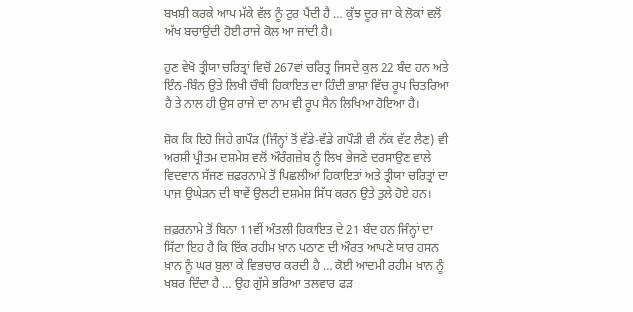ਬਖਸ਼ੀ ਕਰਕੇ ਆਪ ਮੱਕੇ ਵੱਲ ਨੂੰ ਟੁਰ ਪੈਂਦੀ ਹੈ … ਕੁੱਝ ਦੂਰ ਜਾ ਕੇ ਲੋਕਾਂ ਵਲੋਂ ਅੱਖ ਬਚਾਉਂਦੀ ਹੋਈ ਰਾਜੇ ਕੋਲ ਆ ਜਾਂਦੀ ਹੈ।

ਹੁਣ ਵੇਖੋ ਤ੍ਰੀਯਾ ਚਰਿਤ੍ਰਾਂ ਵਿਚੋਂ 267ਵਾਂ ਚਰਿਤ੍ਰ ਜਿਸਦੇ ਕੁਲ 22 ਬੰਦ ਹਨ ਅਤੇ ਇੰਨ-ਬਿੰਨ ਉਤੇ ਲਿਖੀ ਚੌਥੀ ਹਿਕਾਇਤ ਦਾ ਹਿੰਦੀ ਭਾਸ਼ਾ ਵਿੱਚ ਰੂਪ ਚਿਤਰਿਆ ਹੈ ਤੇ ਨਾਲ ਹੀ ਉਸ ਰਾਜੇ ਦਾ ਨਾਮ ਵੀ ਰੂਪ ਸੈਨ ਲਿਖਿਆ ਹੋਇਆ ਹੈ।

ਸ਼ੋਕ ਕਿ ਇਹੋ ਜਿਹੇ ਗਪੌੜ (ਜਿੰਨ੍ਹਾਂ ਤੋਂ ਵੱਡੇ-ਵੱਡੇ ਗਪੌੜੀ ਵੀ ਨੱਕ ਵੱਟ ਲੈਣ) ਵੀ ਅਰਸ਼ੀ ਪ੍ਰੀਤਮ ਦਸ਼ਮੇਸ਼ ਵਲੋਂ ਔਰੰਗਜ਼ੇਬ ਨੂੰ ਲਿਖ ਭੇਜਣੇ ਦਰਸਾਉਣ ਵਾਲੇ ਵਿਦਵਾਨ ਸੱਜਣ ਜ਼ਫ਼ਰਨਾਮੇ ਤੋਂ ਪਿਛਲੀਆਂ ਹਿਕਾਇਤਾਂ ਅਤੇ ਤ੍ਰੀਯਾ ਚਰਿਤ੍ਰਾਂ ਦਾ ਪਾਜ ਉਘੇੜਨ ਦੀ ਥਾਵੇਂ ਉਲਟੀ ਦਸ਼ਮੇਸ਼ ਸਿੱਧ ਕਰਨ ਉਤੇ ਤੁਲੇ ਹੋਏ ਹਨ।

ਜ਼ਫ਼ਰਨਾਮੇ ਤੋਂ ਬਿਨਾ 11ਵੀਂ ਅੰਤਲੀ ਹਿਕਾਇਤ ਦੇ 21 ਬੰਦ ਹਨ ਜਿੰਨ੍ਹਾਂ ਦਾ ਸਿੱਟਾ ਇਹ ਹੈ ਕਿ ਇੱਕ ਰਹੀਮ ਖ਼ਾਨ ਪਠਾਣ ਦੀ ਔਰਤ ਆਪਣੇ ਯਾਰ ਹਸਨ ਖ਼ਾਨ ਨੂੰ ਘਰ ਬੁਲਾ ਕੇ ਵਿਭਚਾਰ ਕਰਦੀ ਹੈ … ਕੋਈ ਆਦਮੀ ਰਹੀਮ ਖ਼ਾਨ ਨੂੰ ਖਬਰ ਦਿੰਦਾ ਹੈ … ਉਹ ਗੁੱਸੇ ਭਰਿਆ ਤਲਵਾਰ ਫੜ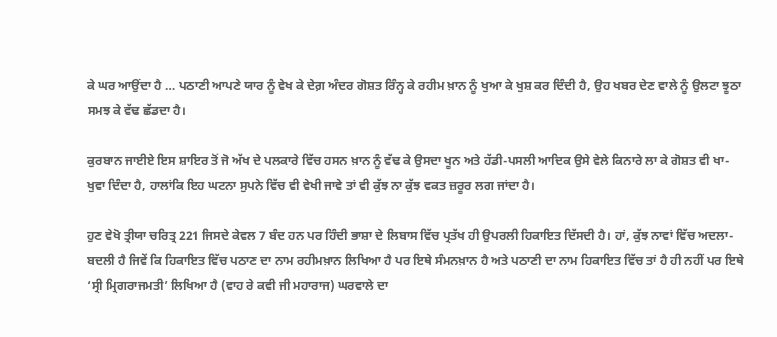ਕੇ ਘਰ ਆਉਂਦਾ ਹੈ … ਪਠਾਣੀ ਆਪਣੇ ਯਾਰ ਨੂੰ ਵੇਖ ਕੇ ਦੇਗ਼ ਅੰਦਰ ਗੋਸ਼ਤ ਰਿੰਨ੍ਹ ਕੇ ਰਹੀਮ ਖ਼ਾਨ ਨੂੰ ਖੁਆ ਕੇ ਖੁਸ਼ ਕਰ ਦਿੰਦੀ ਹੈ, ਉਹ ਖਬਰ ਦੇਣ ਵਾਲੇ ਨੂੰ ਉਲਟਾ ਝੂਠਾ ਸਮਝ ਕੇ ਵੱਢ ਛੱਡਦਾ ਹੈ।

ਕੁਰਬਾਨ ਜਾਈਏ ਇਸ ਸ਼ਾਇਰ ਤੋਂ ਜੋ ਅੱਖ ਦੇ ਪਲਕਾਰੇ ਵਿੱਚ ਹਸਨ ਖ਼ਾਨ ਨੂੰ ਵੱਢ ਕੇ ਉਸਦਾ ਖੂਨ ਅਤੇ ਹੱਡੀ-ਪਸਲੀ ਆਦਿਕ ਉਸੇ ਵੇਲੇ ਕਿਨਾਰੇ ਲਾ ਕੇ ਗੋਸ਼ਤ ਵੀ ਖਾ-ਖੁਵਾ ਦਿੰਦਾ ਹੈ, ਹਾਲਾਂਕਿ ਇਹ ਘਟਨਾ ਸੁਪਨੇ ਵਿੱਚ ਵੀ ਵੇਖੀ ਜਾਵੇ ਤਾਂ ਵੀ ਕੁੱਝ ਨਾ ਕੁੱਝ ਵਕਤ ਜ਼ਰੂਰ ਲਗ ਜਾਂਦਾ ਹੈ।

ਹੁਣ ਵੇਖੋ ਤ੍ਰੀਯਾ ਚਰਿਤ੍ਰ 221 ਜਿਸਦੇ ਕੇਵਲ 7 ਬੰਦ ਹਨ ਪਰ ਹਿੰਦੀ ਭਾਸ਼ਾ ਦੇ ਲਿਬਾਸ ਵਿੱਚ ਪ੍ਰਤੱਖ ਹੀ ਉਪਰਲੀ ਹਿਕਾਇਤ ਦਿੱਸਦੀ ਹੈ। ਹਾਂ, ਕੁੱਝ ਨਾਵਾਂ ਵਿੱਚ ਅਦਲਾ-ਬਦਲੀ ਹੈ ਜਿਵੇਂ ਕਿ ਹਿਕਾਇਤ ਵਿੱਚ ਪਠਾਣ ਦਾ ਨਾਮ ਰਹੀਮਖ਼ਾਨ ਲਿਖਿਆ ਹੈ ਪਰ ਇਥੇ ਸੰਮਨਖ਼ਾਨ ਹੈ ਅਤੇ ਪਠਾਣੀ ਦਾ ਨਾਮ ਹਿਕਾਇਤ ਵਿੱਚ ਤਾਂ ਹੈ ਹੀ ਨਹੀਂ ਪਰ ਇਥੇ ‘ਸ੍ਰੀ ਮ੍ਰਿਗਰਾਜਮਤੀ’ ਲਿਖਿਆ ਹੈ (ਵਾਹ ਰੇ ਕਵੀ ਜੀ ਮਹਾਰਾਜ) ਘਰਵਾਲੇ ਦਾ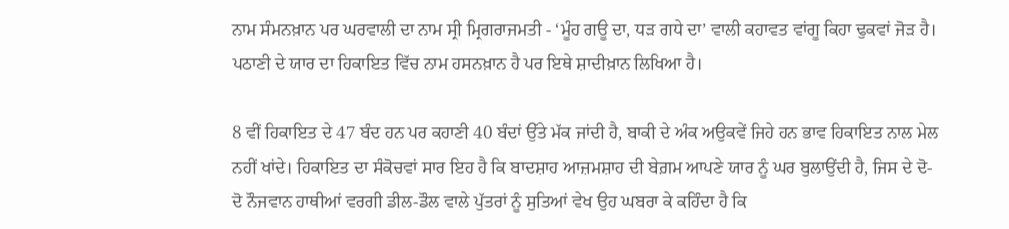ਨਾਮ ਸੰਮਨਖ਼ਾਨ ਪਰ ਘਰਵਾਲੀ ਦਾ ਨਾਮ ਸ੍ਰੀ ਮ੍ਰਿਗਰਾਜਮਤੀ - ‘ਮੂੰਹ ਗਊ ਦਾ, ਧੜ ਗਧੇ ਦਾ’ ਵਾਲੀ ਕਹਾਵਤ ਵਾਂਗੂ ਕਿਹਾ ਢੁਕਵਾਂ ਜੋੜ ਹੈ। ਪਠਾਣੀ ਦੇ ਯਾਰ ਦਾ ਹਿਕਾਇਤ ਵਿੱਚ ਨਾਮ ਹਸਨਖ਼ਾਨ ਹੈ ਪਰ ਇਥੇ ਸ਼ਾਦੀਖ਼ਾਨ ਲਿਖਿਆ ਹੈ।

8 ਵੀਂ ਹਿਕਾਇਤ ਦੇ 47 ਬੰਦ ਹਨ ਪਰ ਕਹਾਣੀ 40 ਬੰਦਾਂ ਉੱਤੇ ਮੱਕ ਜਾਂਦੀ ਹੈ, ਬਾਕੀ ਦੇ ਅੰਕ ਅਉਕਵੇਂ ਜਿਹੇ ਹਨ ਭਾਵ ਹਿਕਾਇਤ ਨਾਲ ਮੇਲ ਨਹੀਂ ਖਾਂਦੇ। ਹਿਕਾਇਤ ਦਾ ਸੰਕੋਚਵਾਂ ਸਾਰ ਇਹ ਹੈ ਕਿ ਬਾਦਸ਼ਾਹ ਆਜ਼ਮਸ਼ਾਹ ਦੀ ਬੇਗ਼ਮ ਆਪਣੇ ਯਾਰ ਨੂੰ ਘਰ ਬੁਲਾਉਂਦੀ ਹੈ, ਜਿਸ ਦੇ ਦੋ-ਦੋ ਨੌਜਵਾਨ ਹਾਥੀਆਂ ਵਰਗੀ ਡੀਲ-ਡੌਲ ਵਾਲੇ ਪੁੱਤਰਾਂ ਨੂੰ ਸੁਤਿਆਂ ਵੇਖ ਉਹ ਘਬਰਾ ਕੇ ਕਹਿੰਦਾ ਹੈ ਕਿ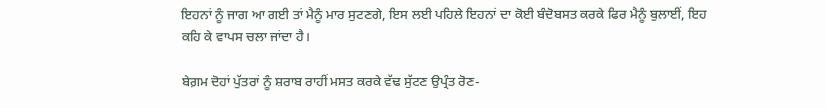ਇਹਨਾਂ ਨੂੰ ਜਾਗ ਆ ਗਈ ਤਾਂ ਮੈਨੂੰ ਮਾਰ ਸੁਟਣਗੇ, ਇਸ ਲਈ ਪਹਿਲੇ ਇਹਨਾਂ ਦਾ ਕੋਈ ਬੰਦੋਬਸਤ ਕਰਕੇ ਫਿਰ ਮੈਨੂੰ ਬੁਲਾਈਂ, ਇਹ ਕਹਿ ਕੇ ਵਾਪਸ ਚਲਾ ਜਾਂਦਾ ਹੈ।

ਬੇਗ਼ਮ ਦੋਹਾਂ ਪੁੱਤਰਾਂ ਨੂੰ ਸ਼ਰਾਬ ਰਾਹੀਂ ਮਸਤ ਕਰਕੇ ਵੱਢ ਸੁੱਟਣ ਉਪ੍ਰੰਤ ਰੋਣ-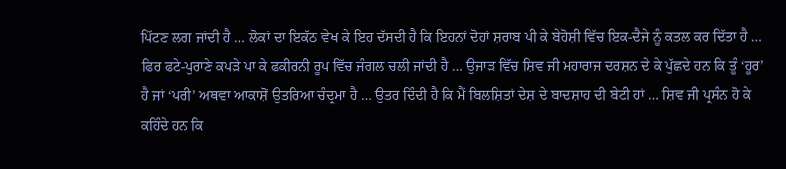ਪਿੱਟਣ ਲਗ ਜਾਂਦੀ ਹੈ … ਲੋਕਾਂ ਦਾ ਇਕੱਠ ਵੇਖ ਕੇ ਇਹ ਦੱਸਦੀ ਹੈ ਕਿ ਇਹਨਾਂ ਦੋਹਾਂ ਸ਼ਰਾਬ ਪੀ ਕੇ ਬੇਹੋਸ਼ੀ ਵਿੱਚ ਇਕ-ਦੈਜੇ ਨੂੰ ਕਤਲ ਕਰ ਦਿੱਤਾ ਹੈ … ਫਿਰ ਫਟੇ-ਪੁਰਾਣੇ ਕਪੜੇ ਪਾ ਕੇ ਫਕੀਰਨੀ ਰੂਪ ਵਿੱਚ ਜੰਗਲ ਚਲੀ ਜਾਂਦੀ ਹੈ … ਉਜਾੜ ਵਿੱਚ ਸ਼ਿਵ ਜੀ ਮਹਾਰਾਜ ਦਰਸ਼ਨ ਦੇ ਕੇ ਪੁੱਛਦੇ ਹਨ ਕਿ ਤੂੰ ‘ਹੂਰ’ ਹੈ ਜਾਂ ‘ਪਰੀ’ ਅਥਵਾ ਆਕਾਸ਼ੋਂ ਉਤਰਿਆ ਚੰਦ੍ਰਮਾ ਹੈ … ਉਤਰ ਦਿੰਦੀ ਹੈ ਕਿ ਮੈਂ ਬਿਲਸ਼ਿਤਾਂ ਦੇਸ਼ ਦੇ ਬਾਦਸ਼ਾਹ ਦੀ ਬੇਟੀ ਹਾਂ … ਸ਼ਿਵ ਜੀ ਪ੍ਰਸੰਨ ਹੋ ਕੇ ਕਹਿੰਦੇ ਹਨ ਕਿ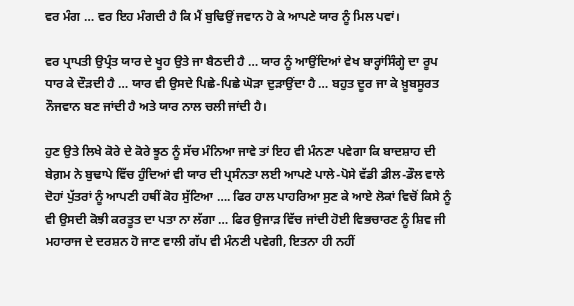ਵਰ ਮੰਗ … ਵਰ ਇਹ ਮੰਗਦੀ ਹੈ ਕਿ ਮੈਂ ਬੁਢਿਉਂ ਜਵਾਨ ਹੋ ਕੇ ਆਪਣੇ ਯਾਰ ਨੂੰ ਮਿਲ ਪਵਾਂ।

ਵਰ ਪ੍ਰਾਪਤੀ ਉਪ੍ਰੰਤ ਯਾਰ ਦੇ ਖੂਹ ਉਤੇ ਜਾ ਬੈਠਦੀ ਹੈ … ਯਾਰ ਨੂੰ ਆਉਂਦਿਆਂ ਵੇਖ ਬਾਰ੍ਹਾਂਸਿੰਗ੍ਹੇ ਦਾ ਰੂਪ ਧਾਰ ਕੇ ਦੌੜਦੀ ਹੈ … ਯਾਰ ਵੀ ਉਸਦੇ ਪਿਛੇ-ਪਿਛੇ ਘੋੜਾ ਦੁੜਾਉਂਦਾ ਹੈ … ਬਹੁਤ ਦੂਰ ਜਾ ਕੇ ਖ਼ੂਬਸੂਰਤ ਨੌਜਵਾਨ ਬਣ ਜਾਂਦੀ ਹੈ ਅਤੇ ਯਾਰ ਨਾਲ ਚਲੀ ਜਾਂਦੀ ਹੈ।

ਹੁਣ ਉਤੇ ਲਿਖੇ ਕੋਰੇ ਦੇ ਕੋਰੇ ਝੂਠ ਨੂੰ ਸੱਚ ਮੰਨਿਆ ਜਾਵੇ ਤਾਂ ਇਹ ਵੀ ਮੰਨਣਾ ਪਵੇਗਾ ਕਿ ਬਾਦਸ਼ਾਹ ਦੀ ਬੇਗ਼ਮ ਨੇ ਬੁਢਾਪੇ ਵਿੱਚ ਹੁੰਦਿਆਂ ਵੀ ਯਾਰ ਦੀ ਪ੍ਰਸੰਨਤਾ ਲਈ ਆਪਣੇ ਪਾਲੇ-ਪੋਸੇ ਵੱਡੀ ਡੀਲ-ਡੌਲ ਵਾਲੇ ਦੋਹਾਂ ਪੁੱਤਰਾਂ ਨੂੰ ਆਪਣੀ ਹਥੀਂ ਕੋਹ ਸੁੱਟਿਆ …. ਫਿਰ ਹਾਲ ਪਾਹਰਿਆ ਸੁਣ ਕੇ ਆਏ ਲੋਕਾਂ ਵਿਚੋਂ ਕਿਸੇ ਨੂੰ ਵੀ ਉਸਦੀ ਕੋਝੀ ਕਰਤੂਤ ਦਾ ਪਤਾ ਨਾ ਲੱਗਾ … ਫਿਰ ਉਜਾੜ ਵਿੱਚ ਜਾਂਦੀ ਹੋਈ ਵਿਭਚਾਰਣ ਨੂੰ ਸ਼ਿਵ ਜੀ ਮਹਾਰਾਜ ਦੇ ਦਰਸ਼ਨ ਹੋ ਜਾਣ ਵਾਲੀ ਗੱਪ ਵੀ ਮੰਨਣੀ ਪਵੇਗੀ, ਇਤਨਾ ਹੀ ਨਹੀਂ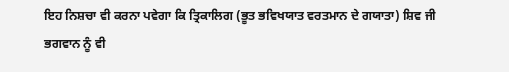ਇਹ ਨਿਸ਼ਚਾ ਵੀ ਕਰਨਾ ਪਵੇਗਾ ਕਿ ਤ੍ਰਿਕਾਲਿਗ (ਭੂਤ ਭਵਿਖਯਾਤ ਵਰਤਮਾਨ ਦੇ ਗਯਾਤਾ) ਸ਼ਿਵ ਜੀ ਭਗਵਾਨ ਨੂੰ ਵੀ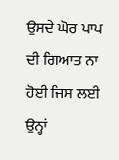ਉਸਦੇ ਘੋਰ ਪਾਪ ਦੀ ਗਿਆਤ ਨਾ ਹੋਈ ਜਿਸ ਲਈ ਉਨ੍ਹਾਂ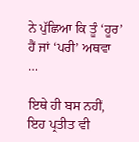ਨੇ ਪੁੱਛਿਆ ਕਿ ਤੂੰ ‘ਹੂਰ’ ਹੈਂ ਜਾਂ ‘ਪਰੀ’ ਅਥਵਾ …

ਇਥੇ ਹੀ ਬਸ ਨਹੀਂ, ਇਹ ਪ੍ਰਤੀਤ ਵੀ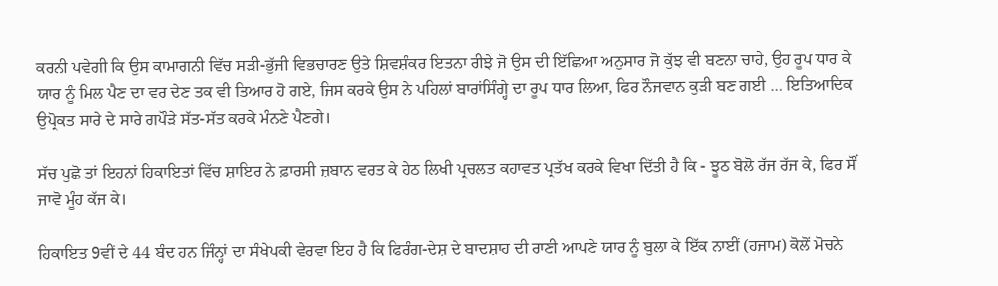ਕਰਨੀ ਪਵੇਗੀ ਕਿ ਉਸ ਕਾਮਾਗਨੀ ਵਿੱਚ ਸੜੀ-ਭੁੱਜੀ ਵਿਭਚਾਰਣ ਉਤੇ ਸ਼ਿਵਸ਼ੰਕਰ ਇਤਨਾ ਰੀਝੇ ਜੋ ਉਸ ਦੀ ਇੱਛਿਆ ਅਨੁਸਾਰ ਜੋ ਕੁੱਝ ਵੀ ਬਣਨਾ ਚਾਹੇ, ਉਹ ਰੂਪ ਧਾਰ ਕੇ ਯਾਰ ਨੂੰ ਮਿਲ ਪੈਣ ਦਾ ਵਰ ਦੇਣ ਤਕ ਵੀ ਤਿਆਰ ਹੋ ਗਏ, ਜਿਸ ਕਰਕੇ ਉਸ ਨੇ ਪਹਿਲਾਂ ਬਾਰਾਂਸਿੰਗ੍ਹੇ ਦਾ ਰੂਪ ਧਾਰ ਲਿਆ, ਫਿਰ ਨੌਜਵਾਨ ਕੁੜੀ ਬਣ ਗਈ … ਇਤਿਆਦਿਕ ਉਪ੍ਰੋਕਤ ਸਾਰੇ ਦੇ ਸਾਰੇ ਗਪੌੜੇ ਸੱਤ-ਸੱਤ ਕਰਕੇ ਮੰਨਣੇ ਪੈਣਗੇ।

ਸੱਚ ਪੁਛੋ ਤਾਂ ਇਹਨਾਂ ਹਿਕਾਇਤਾਂ ਵਿੱਚ ਸ਼ਾਇਰ ਨੇ ਫ਼ਾਰਸੀ ਜ਼ਬਾਨ ਵਰਤ ਕੇ ਹੇਠ ਲਿਖੀ ਪ੍ਰਚਲਤ ਕਹਾਵਤ ਪ੍ਰਤੱਖ ਕਰਕੇ ਵਿਖਾ ਦਿੱਤੀ ਹੈ ਕਿ - ਝੂਠ ਬੋਲੋ ਰੱਜ ਰੱਜ ਕੇ, ਫਿਰ ਸੌਂ ਜਾਵੋ ਮੂੰਹ ਕੱਜ ਕੇ।

ਹਿਕਾਇਤ 9ਵੀਂ ਦੇ 44 ਬੰਦ ਹਨ ਜਿੰਨ੍ਹਾਂ ਦਾ ਸੰਖੇਪਕੀ ਵੇਰਵਾ ਇਹ ਹੈ ਕਿ ਫਿਰੰਗ-ਦੇਸ਼ ਦੇ ਬਾਦਸ਼ਾਹ ਦੀ ਰਾਣੀ ਆਪਣੇ ਯਾਰ ਨੂੰ ਬੁਲਾ ਕੇ ਇੱਕ ਨਾਈਂ (ਹਜਾਮ) ਕੋਲੋਂ ਮੋਚਨੇ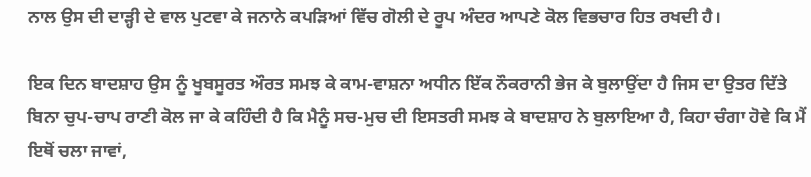ਨਾਲ ਉਸ ਦੀ ਦਾੜ੍ਹੀ ਦੇ ਵਾਲ ਪੁਟਵਾ ਕੇ ਜਨਾਨੇ ਕਪੜਿਆਂ ਵਿੱਚ ਗੋਲੀ ਦੇ ਰੂਪ ਅੰਦਰ ਆਪਣੇ ਕੋਲ ਵਿਭਚਾਰ ਹਿਤ ਰਖਦੀ ਹੈ।

ਇਕ ਦਿਨ ਬਾਦਸ਼ਾਹ ਉਸ ਨੂੰ ਖੂਬਸੂਰਤ ਔਰਤ ਸਮਝ ਕੇ ਕਾਮ-ਵਾਸ਼ਨਾ ਅਧੀਨ ਇੱਕ ਨੌਕਰਾਨੀ ਭੇਜ ਕੇ ਬੁਲਾਉਂਦਾ ਹੈ ਜਿਸ ਦਾ ਉਤਰ ਦਿੱਤੇ ਬਿਨਾ ਚੁਪ-ਚਾਪ ਰਾਣੀ ਕੋਲ ਜਾ ਕੇ ਕਹਿੰਦੀ ਹੈ ਕਿ ਮੈਨੂੰ ਸਚ-ਮੁਚ ਦੀ ਇਸਤਰੀ ਸਮਝ ਕੇ ਬਾਦਸ਼ਾਹ ਨੇ ਬੁਲਾਇਆ ਹੈ, ਕਿਹਾ ਚੰਗਾ ਹੋਵੇ ਕਿ ਮੈਂ ਇਥੋਂ ਚਲਾ ਜਾਵਾਂ,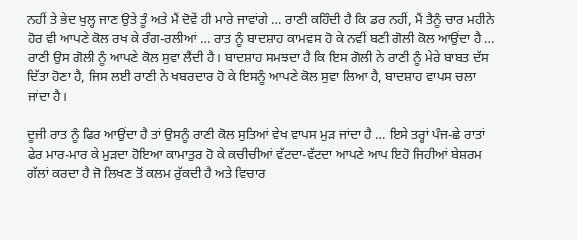ਨਹੀਂ ਤੇ ਭੇਦ ਖੁਲ੍ਹ ਜਾਣ ਉਤੇ ਤੂੰ ਅਤੇ ਮੈਂ ਦੋਵੇਂ ਹੀ ਮਾਰੇ ਜਾਵਾਂਗੇ … ਰਾਣੀ ਕਹਿੰਦੀ ਹੈ ਕਿ ਡਰ ਨਹੀਂ, ਮੈਂ ਤੈਨੂੰ ਚਾਰ ਮਹੀਨੇ ਹੋਰ ਵੀ ਆਪਣੇ ਕੋਲ ਰਖ ਕੇ ਰੰਗ-ਰਲੀਆਂ … ਰਾਤ ਨੂੰ ਬਾਦਸ਼ਾਹ ਕਾਮਵਸ ਹੋ ਕੇ ਨਵੀਂ ਬਣੀ ਗੋਲੀ ਕੋਲ ਆਉਂਦਾ ਹੈ … ਰਾਣੀ ਉਸ ਗੋਲੀ ਨੂੰ ਆਪਣੇ ਕੋਲ ਸੁਵਾ ਲੈਂਦੀ ਹੈ। ਬਾਦਸ਼ਾਹ ਸਮਝਦਾ ਹੈ ਕਿ ਇਸ ਗੋਲੀ ਨੇ ਰਾਣੀ ਨੂੰ ਮੇਰੇ ਬਾਬਤ ਦੱਸ ਦਿੱਤਾ ਹੋਣਾ ਹੈ, ਜਿਸ ਲਈ ਰਾਣੀ ਨੇ ਖਬਰਦਾਰ ਹੋ ਕੇ ਇਸਨੂੰ ਆਪਣੇ ਕੋਲ ਸੁਵਾ ਲਿਆ ਹੈ, ਬਾਦਸ਼ਾਹ ਵਾਪਸ ਚਲਾ ਜਾਂਦਾ ਹੈ।

ਦੂਜੀ ਰਾਤ ਨੂੰ ਫਿਰ ਆਉਂਦਾ ਹੈ ਤਾਂ ਉਸਨੂੰ ਰਾਣੀ ਕੋਲ ਸੁਤਿਆਂ ਵੇਖ ਵਾਪਸ ਮੁੜ ਜਾਂਦਾ ਹੈ … ਇਸੇ ਤਰ੍ਹਾਂ ਪੰਜ-ਛੇ ਰਾਤਾਂ ਫੇਰ ਮਾਰ-ਮਾਰ ਕੇ ਮੁੜਦਾ ਹੋਇਆ ਕਾਮਾਤੁਰ ਹੋ ਕੇ ਕਚੀਚੀਆਂ ਵੱਟਦਾ-ਵੱਟਦਾ ਆਪਣੇ ਆਪ ਇਹੋ ਜਿਹੀਆਂ ਬੇਸ਼ਰਮ ਗੱਲਾਂ ਕਰਦਾ ਹੈ ਜੋ ਲਿਖਣ ਤੋਂ ਕਲਮ ਰੁੱਕਦੀ ਹੈ ਅਤੇ ਵਿਚਾਰ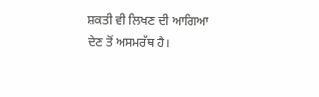ਸ਼ਕਤੀ ਵੀ ਲਿਖਣ ਦੀ ਆਗਿਆ ਦੇਣ ਤੋਂ ਅਸਮਰੱਥ ਹੈ।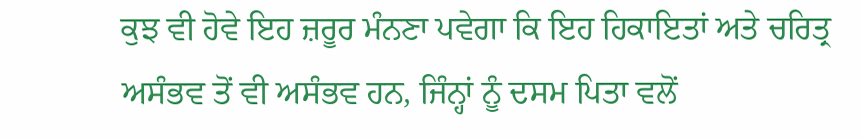ਕੁਝ ਵੀ ਹੋਵੇ ਇਹ ਜ਼ਰੂਰ ਮੰਨਣਾ ਪਵੇਗਾ ਕਿ ਇਹ ਹਿਕਾਇਤਾਂ ਅਤੇ ਚਰਿਤ੍ਰ ਅਸੰਭਵ ਤੋਂ ਵੀ ਅਸੰਭਵ ਹਨ, ਜਿੰਨ੍ਹਾਂ ਨੂੰ ਦਸਮ ਪਿਤਾ ਵਲੋਂ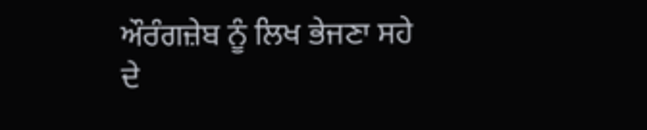ਔਰੰਗਜ਼ੇਬ ਨੂੰ ਲਿਖ ਭੇਜਣਾ ਸਹੇ ਦੇ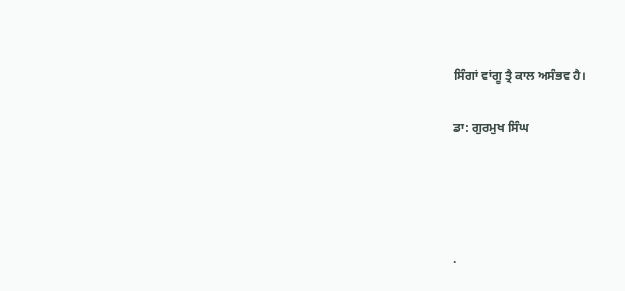ਸਿੰਗਾਂ ਵਾਂਗੂ ਤ੍ਰੈ ਕਾਲ ਅਸੰਭਵ ਹੈ।

ਡਾ: ਗੁਰਮੁਖ ਸਿੰਘ




.